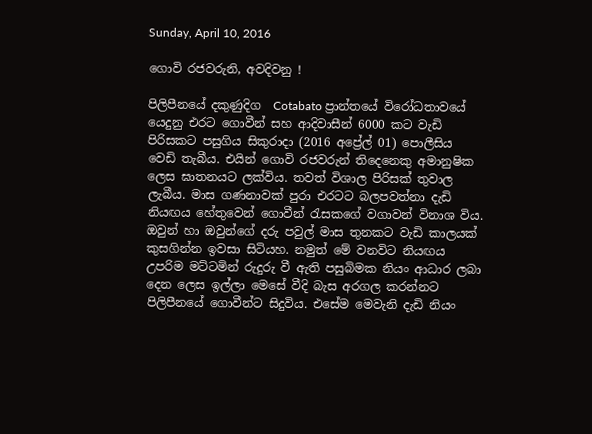Sunday, April 10, 2016

ගොවි රජවරුනි, අවදිවනු !

පිලිපීනයේ දකුණුදිග  Cotabato ප්‍රාන්තයේ විරෝධතාවයේ යෙදුනු එරට ගොවීන් සහ ආදිවාසීන් 6000 කට වැඩි පිරිසකට පසුගිය සිකුරාදා (2016 අප්‍රේල් 01) පොලීසිය වෙඩි තැබීය. එයින් ගොවි රජවරුන් තිදෙනෙකු අමානුෂික ලෙස ඝාතනයට ලක්විය. තවත් විශාල පිරිසක් තුවාල ලැබීය. මාස ගණනාවක් පුරා එරටට බලපවත්නා දැඩි නියඟය හේතුවෙන් ගොවීන් රැසකගේ වගාවන් විනාශ විය. ඔවුන් හා ඔවුන්ගේ දරු පවුල් මාස තුනකට වැඩි කාලයක් කුසගින්න ඉවසා සිටියහ. නමුත් මේ වනවිට නියඟය උපරිම මට්ටමින් රුදුරු වී ඇති පසුබිමක නියං ආධාර ලබා දෙන ලෙස ඉල්ලා මෙසේ වීදි බැස අරගල කරන්නට පිලිපීනයේ ගොවීන්ට සිදුවිය. එසේම මෙවැනි දැඩි නියං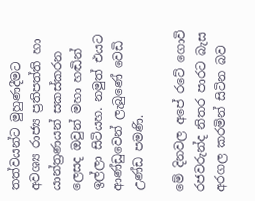තත්වයන්ට මුහුණදීමට අවශ්‍ය රාජ්‍ය ප්‍රතිපත්ති හා යාන්ත්‍රණයන් සකස්කරන ලෙසද ඔවුන් මහා හඬින් ඉල්ලා සිටියහ. නමුත් එයට ආණ්ඩුවෙන් ලැබුණේ වෙඩි උණ්ඩ පමණි.

මේ දිනවල අපේ රටේ ගොවි රජවරුන්ද නිතර පාරට බැස අරගල කරමින් සිටින බව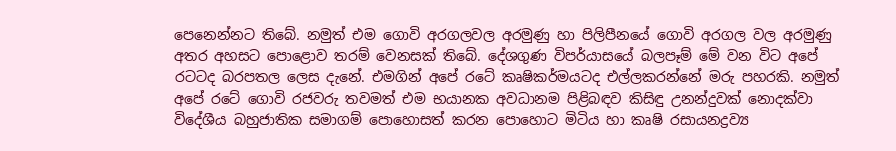පෙනෙන්නට තිබේ. නමුත් එම ගොවි අරගලවල අරමුණු හා පිලිපීනයේ ගොවි අරගල වල අරමුණු අතර අහසට පොළොව තරම් වෙනසක් තිබේ. දේශගුණ විපර්යාසයේ බලපෑම් මේ වන විට අපේ රටටද බරපතල ලෙස දැනේ. එමගින් අපේ රටේ කෘෂිකර්මයටද එල්ලකරන්නේ මරු පහරකි. නමුත් අපේ රටේ ගොවි රජවරු තවමත් එම භයානක අවධානම පිළිබඳව කිසිඳු උනන්දුවක් නොදක්වා විදේශීය බහුජාතික සමාගම් පොහොසත් කරන පොහොට මිටිය හා කෘෂි රසායනද්‍රව්‍ය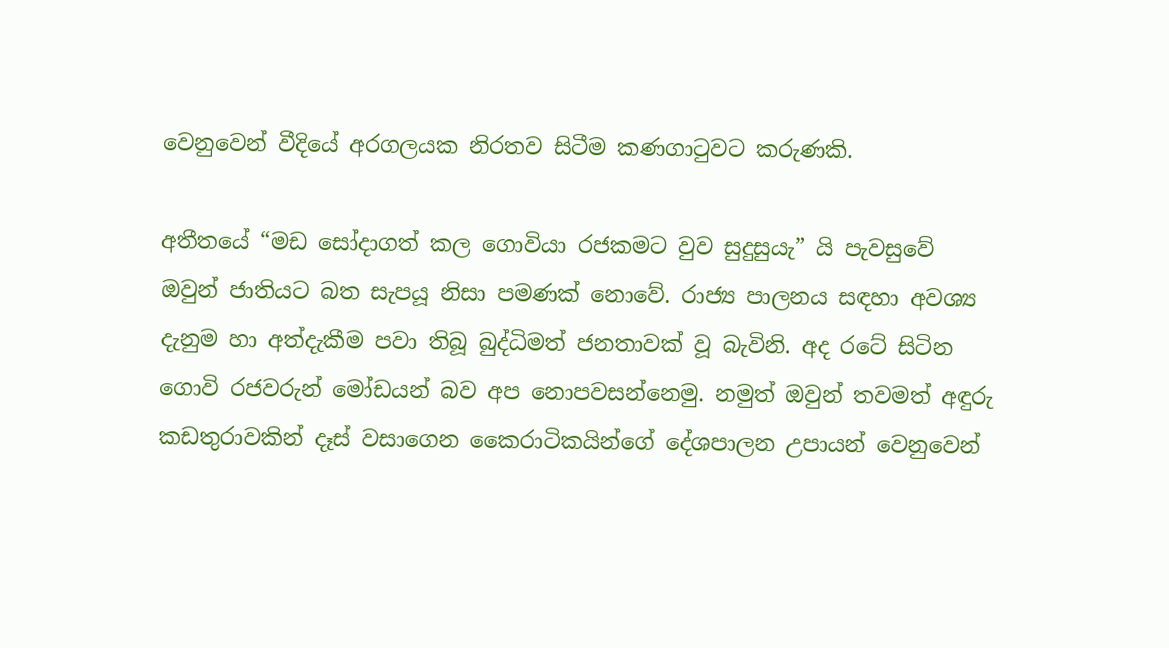වෙනුවෙන් වීදියේ අරගලයක නිරතව සිටීම කණගාටුවට කරුණකි.

අතීතයේ “මඩ සෝදාගත් කල ගොවියා රජකමට වුව සුදුසුයැ” යි පැවසුවේ ඔවුන් ජාතියට බත සැපයූ නිසා පමණක් නොවේ. රාජ්‍ය පාලනය සඳහා අවශ්‍ය දැනුම හා අත්දැකීම පවා තිබූ බුද්ධිමත් ජනතාවක් වූ බැවිනි. අද රටේ සිටින ගොවි රජවරුන් මෝඩයන් බව අප නොපවසන්නෙමු. නමුත් ඔවුන් තවමත් අඳුරු කඩතුරාවකින් දෑස් වසාගෙන කෛරාටිකයින්ගේ දේශපාලන උපායන් වෙනුවෙන්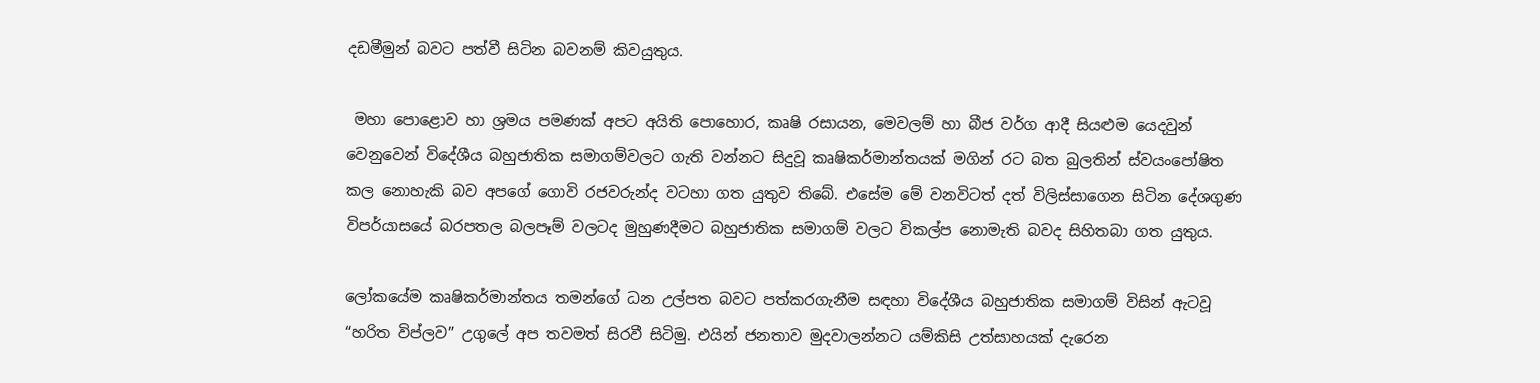දඩමීමුන් බවට පත්වී සිටින බවනම් කිවයුතුය.

 මහා පොළොව හා ශ්‍රමය පමණක් අපට අයිති පොහොර, කෘෂි රසායන, මෙවලම් හා බීජ වර්ග ආදී සියළුම යෙදවුන් වෙනුවෙන් විදේශීය බහුජාතික සමාගම්වලට ගැති වන්නට සිදුවූ කෘෂිකර්මාන්තයක් මගින් රට බත බුලතින් ස්වයංපෝෂිත කල නොහැකි බව අපගේ ගොවි රජවරුන්ද වටහා ගත යුතුව තිබේ. එසේම මේ වනවිටත් දත් විලිස්සාගෙන සිටින දේශගුණ විපර්යාසයේ බරපතල බලපෑම් වලටද මුහුණදීමට බහුජාතික සමාගම් වලට විකල්ප නොමැති බවද සිහිතබා ගත යුතුය.

ලෝකයේම කෘෂිකර්මාන්තය තමන්ගේ ධන උල්පත බවට පත්කරගැනීම සඳහා විදේශීය බහුජාතික සමාගම් විසින් ඇටවූ “හරිත විප්ලව” උගුලේ අප තවමත් සිරවී සිටිමු. එයින් ජනතාව මුදවාලන්නට යම්කිසි උත්සාහයක් දැරෙන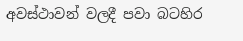අවස්ථාවන් වලදී පවා බටහිර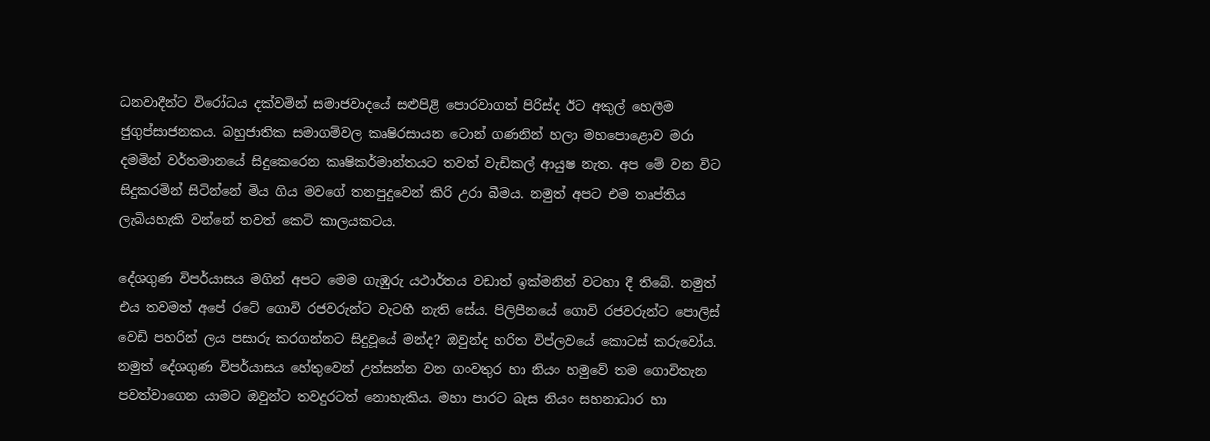ධනවාදීන්ට විරෝධය දක්වමින් සමාජවාදයේ සළුපිළි පොරවාගත් පිරිස්ද ඊට අකුල් හෙලීම ජුගුප්සාජනකය. බහුජාතික සමාගම්වල කෘෂිරසායන ටොන් ගණනින් හලා මහපොළොව මරා දමමින් වර්තමානයේ සිදුකෙරෙන කෘෂිකර්මාන්තයට තවත් වැඩිකල් ආයුෂ නැත. අප මේ වන විට සිදුකරමින් සිටින්නේ මිය ගිය මවගේ තනපුදුවෙන් කිරි උරා බීමය. නමුත් අපට එම තෘප්තිය ලැබියහැකි වන්නේ තවත් කෙටි කාලයකටය.

දේශගුණ විපර්යාසය මගින් අපට මෙම ගැඹුරු යථාර්තය වඩාත් ඉක්මනින් වටහා දී තිබේ. නමුත් එය තවමත් අපේ රටේ ගොවි රජවරුන්ට වැටහී නැති සේය. පිලිපීනයේ ගොවි රජවරුන්ට පොලිස් වෙඩි පහරින් ලය පසාරු කරගන්නට සිදුවූයේ මන්ද? ඔවුන්ද හරිත විප්ලවයේ කොටස් කරුවෝය. නමුත් දේශගුණ විපර්යාසය හේතුවෙන් උත්සන්න වන ගංවතුර හා නියං හමුවේ තම ගොවිතැන පවත්වාගෙන යාමට ඔවුන්ට තවදුරටත් නොහැකිය. මහා පාරට බැස නියං සහනාධාර හා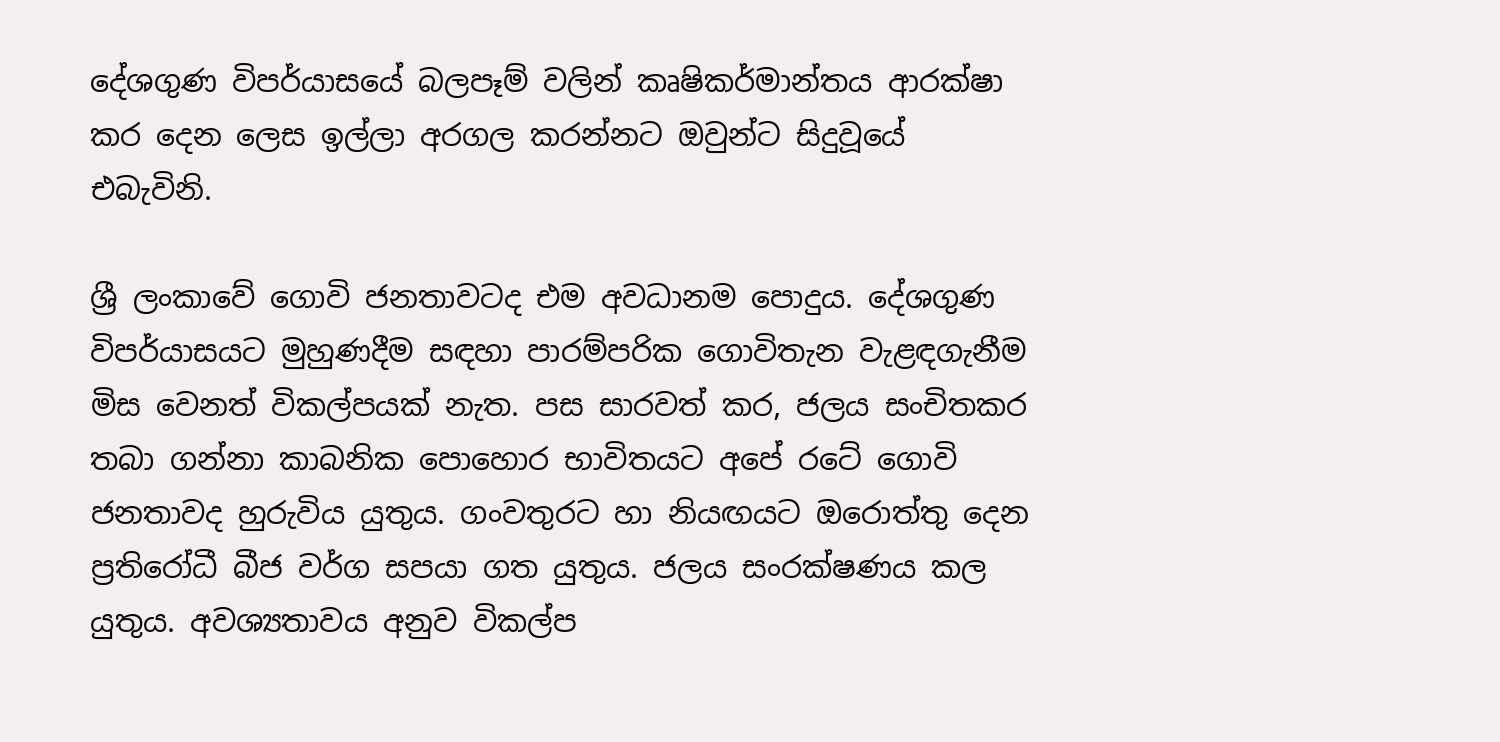දේශගුණ විපර්යාසයේ බලපෑම් වලින් කෘෂිකර්මාන්තය ආරක්ෂා කර දෙන ලෙස ඉල්ලා අරගල කරන්නට ඔවුන්ට සිදුවූයේ එබැවිනි.

ශ්‍රී ලංකාවේ ගොවි ජනතාවටද එම අවධානම පොදුය. දේශගුණ විපර්යාසයට මුහුණදීම සඳහා පාරම්පරික ගොවිතැන වැළඳගැනීම මිස වෙනත් විකල්පයක් නැත. පස සාරවත් කර, ජලය සංචිතකර තබා ගන්නා කාබනික පොහොර භාවිතයට අපේ රටේ ගොවි ජනතාවද හුරුවිය යුතුය. ගංවතුරට හා නියඟයට ඔරොත්තු දෙන ප්‍රතිරෝධී බීජ වර්ග සපයා ගත යුතුය. ජලය සංරක්ෂණය කල යුතුය. අවශ්‍යතාවය අනුව විකල්ප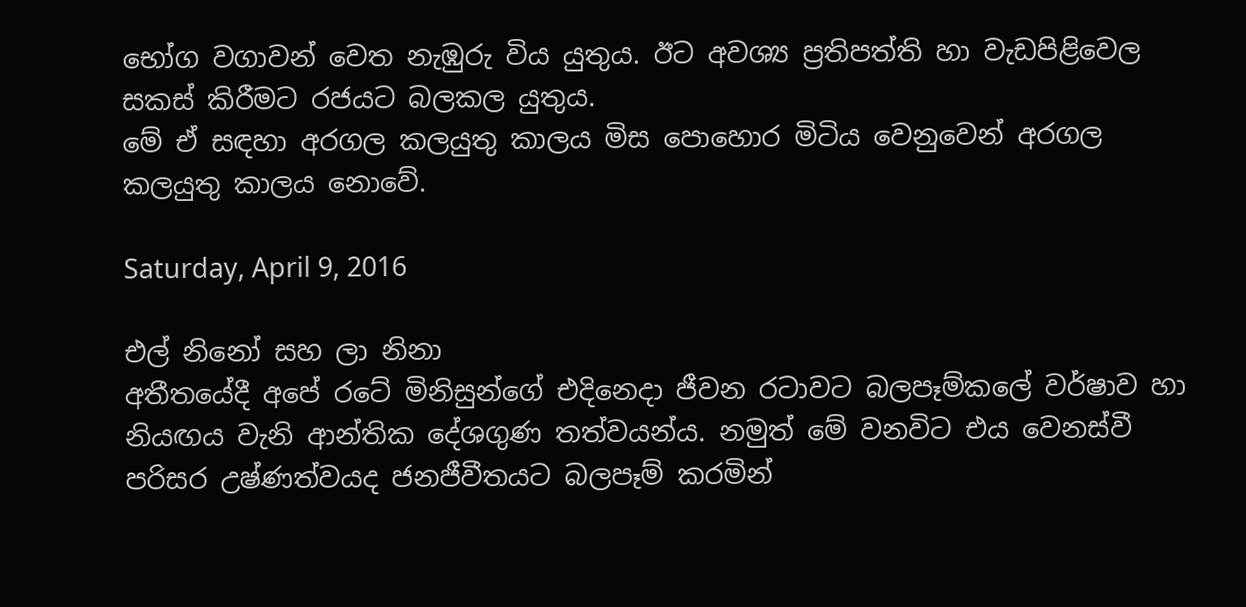භෝග වගාවන් වෙත නැඹුරු විය යුතුය. ඊට අවශ්‍ය ප්‍රතිපත්ති හා වැඩපිළිවෙල සකස් කිරීමට රජයට බලකල යුතුය.
මේ ඒ සඳහා අරගල කලයුතු කාලය මිස පොහොර මිටිය වෙනුවෙන් අරගල කලයුතු කාලය නොවේ.

Saturday, April 9, 2016

එල් නිනෝ සහ ලා නිනා
අතීතයේදී අපේ රටේ මිනිසුන්ගේ එදිනෙදා ජීවන රටාවට බලපෑම්කලේ වර්ෂාව හා නියඟය වැනි ආන්තික දේශගුණ තත්වයන්ය. නමුත් මේ වනවිට එය වෙනස්වී පරිසර උෂ්ණත්වයද ජනජීවීතයට බලපෑම් කරමින්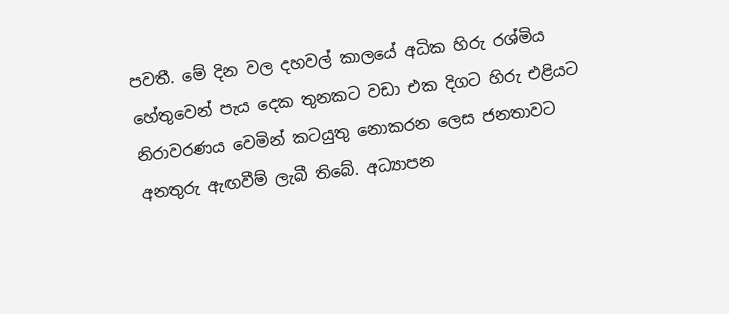පවතී. මේ දින වල දහවල් කාලයේ අධික හිරු රශ්මිය හේතුවෙන් පැය දෙක තුනකට වඩා එක දිගට හිරු එළියට නිරාවරණය වෙමින් කටයුතු නොකරන ලෙස ජනතාවට අනතුරු ඇඟවීම් ලැබී තිබේ. අධ්‍යාපන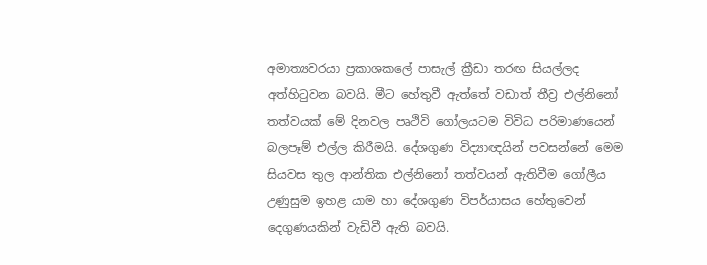අමාත්‍යවරයා ප්‍රකාශකලේ පාසැල් ක්‍රීඩා තරඟ සියල්ලද අත්හිටුවන බවයි. මීට හේතුවී ඇත්තේ වඩාත් තීව්‍ර එල්නිනෝ තත්වයක් මේ දිනවල පෘථිවි ගෝලයටම විවිධ පරිමාණයෙන් බලපෑම් එල්ල කිරීමයි. දේශගුණ විද්‍යාඥයින් පවසන්නේ මෙම සියවස තුල ආන්තික එල්නිනෝ තත්වයන් ඇතිවීම ගෝලීය උණුසුම ඉහළ යාම හා දේශගුණ විපර්යාසය හේතුවෙන් දෙගුණයකින් වැඩිවී ඇති බවයි.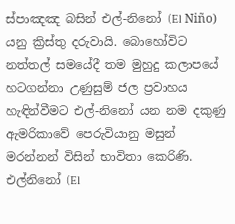ස්පාඤඤ බසින් එල්-නිනෝ (El Niño) යනු ක්‍රිස්තු දරුවායි. බොහෝවිට නත්තල් සමයේදී තම මුහුදු කලාපයේ හටගන්නා උණුසුම් ජල ප්‍රවාහය හැඳින්වීමට එල්-නිනෝ යන නම දකුණු ඇමරිකාවේ පෙරුවියානු මසුන් මරන්නන් විසින් භාවිතා කෙරිණි. එල්නිනෝ (El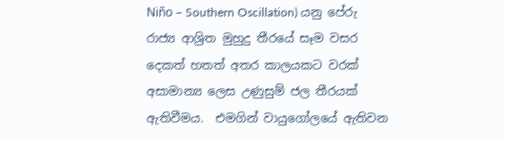Niño – Southern Oscillation) යනු පේරු රාජ්‍ය ආශ්‍රිත මුහුදු තීරයේ සෑම වසර දෙකත් හතත් අතර කාලයකට වරක් අසාමාන්‍ය ලෙස උණුසුම් ජල තීරයක් ඇතිවීමය.  එමගින් වායුගෝලයේ ඇතිවන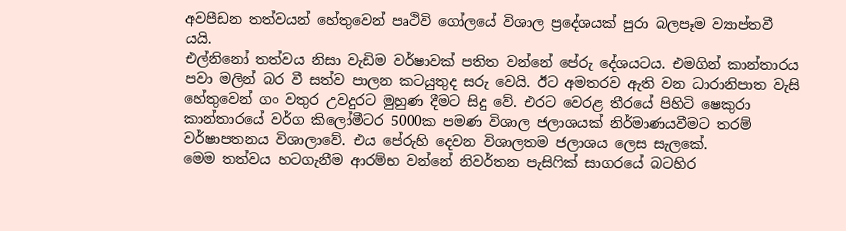අවපීඩන තත්වයන් හේතුවෙන් පෘථිවි ගෝලයේ විශාල ප්‍රදේශයක් පුරා බලපෑම ව්‍යාප්තවී යයි.
එල්නිනෝ තත්වය නිසා වැඩිම වර්ෂාවක් පතිත වන්නේ පේරු දේශයටය. එමගින් කාන්තාරය පවා මලින් බර වී සත්ව පාලන කටයුතුද සරු වෙයි. ඊට අමතරව ඇති වන ධාරානිපාත වැසි හේතුවෙන් ගං වතුර උවදුරට මුහුණ දීමට සිදු වේ. එරට වෙරළ තීරයේ පිහිටි ෂෙකුරා කාන්තාරයේ වර්ග කිලෝමීටර 5000ක පමණ විශාල ජලාශයක් නිර්මාණයවීමට තරම් වර්ෂාපතනය විශාලාවේ. එය පේරුහි දෙවන විශාලතම ජලාශය ලෙස සැලකේ.
මෙම තත්වය හටගැනීම ආරම්භ වන්නේ නිවර්තන පැසිෆික් සාගරයේ බටහිර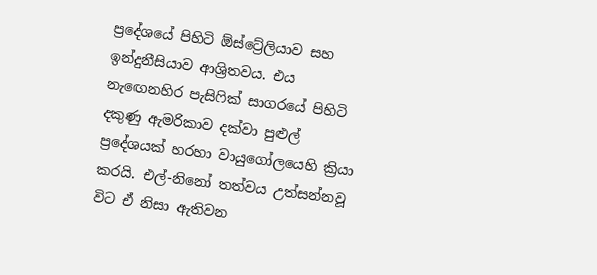ප්‍රදේශයේ පිහිටි ඕස්ට්‍රේලියාව සහ ඉන්දුනීසියාව ආශ්‍රිතවය. එය නැඟෙනහිර පැසිෆික් සාගරයේ පිහිටි දකුණු ඇමරිකාව දක්වා පුළුල් ප්‍රදේශයක් හරහා වායුගෝලයෙහි ක්‍රියා කරයි. එල්-නිනෝ තත්වය උත්සන්නවූ විට ඒ නිසා ඇතිවන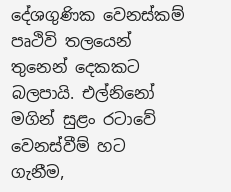දේශගුණික වෙනස්කම් පෘථිවි තලයෙන් තුනෙන් දෙකකට බලපායි. එල්නිනෝ මගින් සුළං රටාවේ වෙනස්වීම් හට ගැනීම,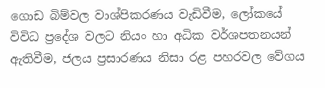ගොඩ බිම්වල වාශ්පිකරණය වැඩිවීම, ලෝකයේ විවිධ ප්‍රදේශ වලට නියං හා අධික වර්ශපතනයන් ඇතිවීම, ජලය ප්‍රසාරණය නිසා රළ පහරවල වේගය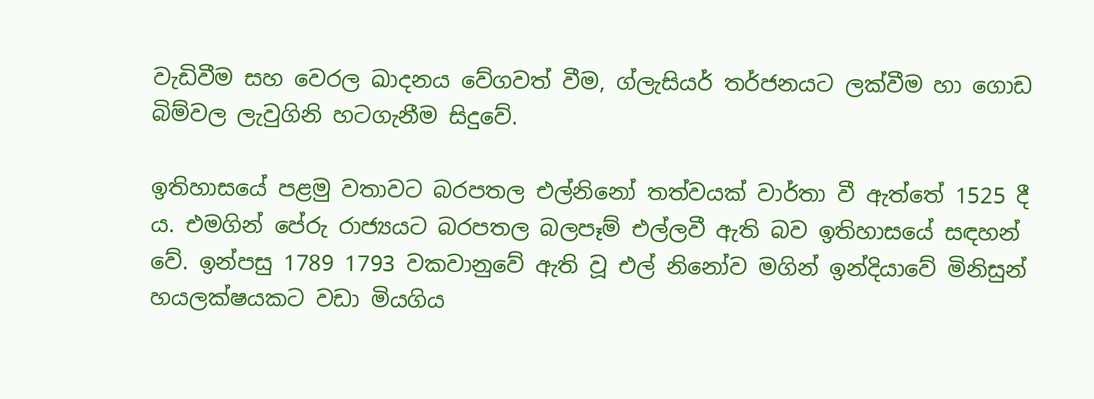වැඩිවීම සහ වෙරල ඛාදනය වේගවත් වීම, ග්ලැසියර් තර්ජනයට ලක්වීම හා ගොඩ බිම්වල ලැවුගිනි හටගැනීම සිදුවේ.

ඉතිහාසයේ පළමු වතාවට බරපතල එල්නිනෝ තත්වයක් වාර්තා වී ඇත්තේ 1525 දී ය. එමගින් පේරු රාජ්‍යයට බරපතල බලපෑම් එල්ලවී ඇති බව ඉතිහාසයේ සඳහන් වේ. ඉන්පසු 1789 1793 වකවානුවේ ඇති වූ එල් නිනෝව මගින් ඉන්දියාවේ මිනිසුන් හයලක්ෂයකට වඩා මියගිය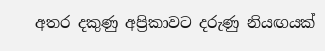අතර දකුණු අප්‍රිකාවට දරුණු නියඟයක්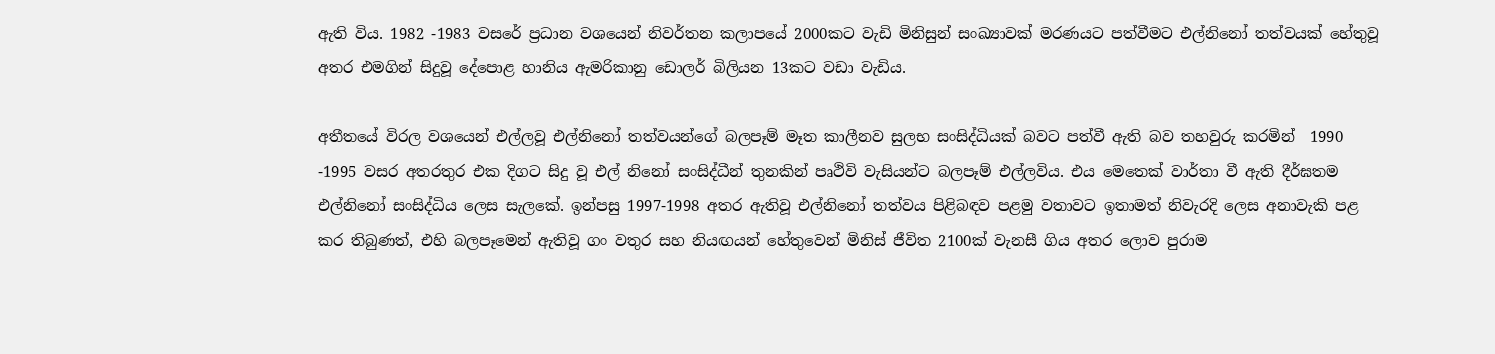ඇති විය. 1982 -1983 වසරේ ප්‍රධාන වශයෙන් නිවර්තන කලාපයේ 2000කට වැඩි මිනිසුන් සංඛ්‍යාවක් මරණයට පත්වීමට එල්නිනෝ තත්වයක් හේතුවූ අතර එමගින් සිදුවූ දේපොළ හානිය ඇමරිකානු ඩොලර් බිලියන 13කට වඩා වැඩිය.

අතීතයේ විරල වශයෙන් එල්ලවූ එල්නිනෝ තත්වයන්ගේ බලපෑම් මෑත කාලීනව සුලභ සංසිද්ධියක් බවට පත්වී ඇති බව තහවුරු කරමින්  1990 -1995 වසර අතරතුර එක දිගට සිදු වූ එල් නිනෝ සංසිද්ධීන් තුනකින් පෘථිවි වැසියන්ට බලපෑම් එල්ලවිය. එය මෙතෙක් වාර්තා වී ඇති දීර්ඝතම එල්නිනෝ සංසිද්ධිය ලෙස සැලකේ. ඉන්පසු 1997-1998 අතර ඇතිවූ එල්නිනෝ තත්වය පිළිබඳව පළමු වතාවට ඉතාමත් නිවැරදි ලෙස අනාවැකි පළ කර තිබුණත්, එහි බලපෑමෙන් ඇතිවූ ගං වතුර සහ නියඟයන් හේතුවෙන් මිනිස් ජීවිත 2100ක් වැනසී ගිය අතර ලොව පුරාම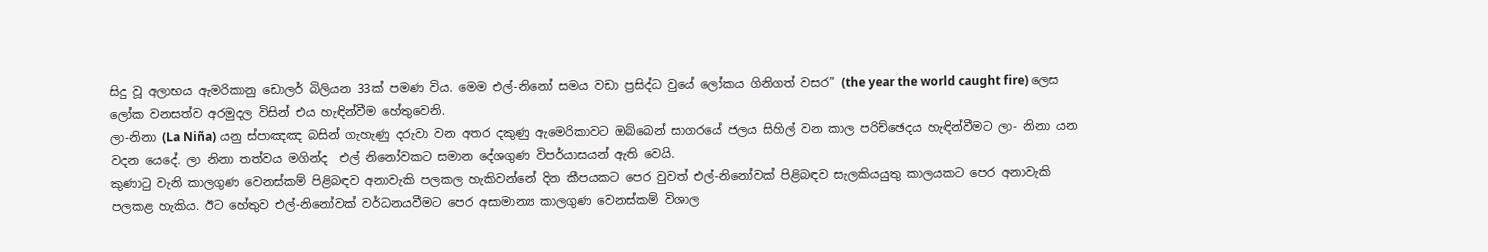සිදු වූ අලාභය ඇමරිකානු ඩොලර් බිලියන 33ක් පමණ විය. මෙම එල්-නිනෝ සමය වඩා ප්‍රසිද්ධ වුයේ ලෝකය ගිනිගත් වසර” (the year the world caught fire) ලෙස ලෝක වනසත්ව අරමුදල විසින් එය හැඳින්වීම හේතුවෙනි.
ලා-නිනා (La Niña) යනු ස්පාඤඤ බසින් ගැහැණු දරුවා වන අතර දකුණු ඇමෙරිකාවට ඔබ්බෙන් සාගරයේ ජලය සිහිල් වන කාල පරිච්ඡෙදය හැඳින්වීමට ලා- නිනා යන වදන යෙදේ. ලා නිනා තත්වය මගින්ද  එල් නිනෝවකට සමාන දේශගුණ විපර්යාසයන් ඇති වෙයි.
කුණාටු වැනි කාලගුණ වෙනස්කම් පිළිබඳව අනාවැකි පලකල හැකිවන්නේ දින කීපයකට පෙර වුවත් එල්-නිනෝවක් පිළිබඳව සැලකියයුතු කාලයකට පෙර අනාවැකි පලකළ හැකිය. ඊට හේතුව එල්-නිනෝවක් වර්ධනයවීමට පෙර අසාමාන්‍ය කාලගුණ වෙනස්කම් විශාල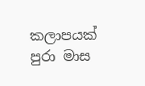කලාපයක් පුරා මාස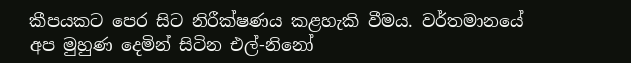කීපයකට පෙර සිට නිරීක්ෂණය කළහැකි වීමය. වර්තමානයේ අප මුහුණ දෙමින් සිටින එල්-නිනෝ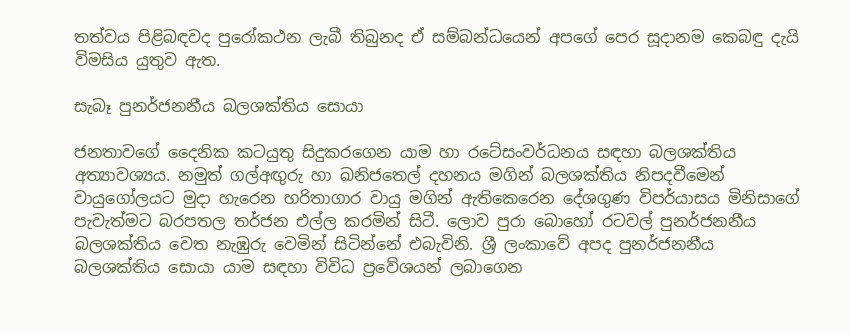තත්වය පිළිබඳවද පුරෝකථන ලැබී තිබුනද ඒ සම්බන්ධයෙන් අපගේ පෙර සූදානම කෙබඳු දැයි විමසිය යුතුව ඇත.

සැබෑ පුනර්ජනනීය බලශක්තිය සොයා

ජනතාවගේ දෛනික කටයුතු සිදුකරගෙන යාම හා රටේසංවර්ධනය සඳහා බලශක්තිය අත්‍යාවශ්‍යය. නමුත් ගල්අඟුරු හා ඛනිජතෙල් දහනය මගින් බලශක්තිය නිපදවීමෙන් වායුගෝලයට මුදා හැරෙන හරිතාගාර වායු මගින් ඇතිකෙරෙන දේශගුණ විපර්යාසය මිනිසාගේ පැවැත්මට බරපතල තර්ජන එල්ල කරමින් සිටී. ලොව පුරා බොහෝ රටවල් පුනර්ජනනීය බලශක්තිය වෙත නැඹුරු වෙමින් සිටින්නේ එබැවිනි. ශ්‍රී ලංකාවේ අපද පුනර්ජනනීය බලශක්තිය සොයා යාම සඳහා විවිධ ප්‍රවේශයන් ලබාගෙන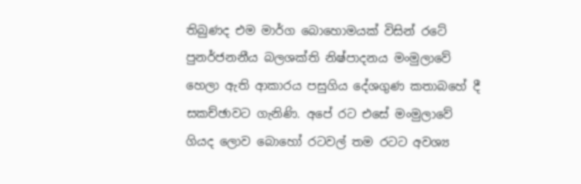තිබුණද එම මාර්ග බොහොමයක් විසින් රටේ පුනර්ජනනීය බලශක්ති නිෂ්පාදනය මංමුලාවේ හෙලා ඇති ආකාරය පසුගිය දේශගුණ කතාබහේ දී සකච්ඡාවට ගැනිණි. අපේ රට එසේ මංමුලාවේ ගියද ලොව බොහෝ රටවල් තම රටට අවශ්‍ය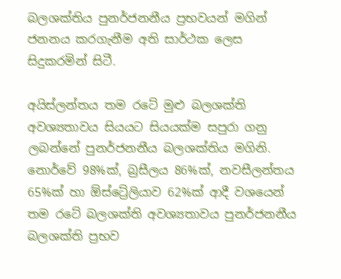බලශක්තිය පුනර්ජනනීය ප්‍රභවයන් මගින් ජනනය කරගැනීම අති සාර්ථක ලෙස සිදුකරමින් සිටී.

අයිස්ලන්තය තම රටේ මුළු බලශක්ති අවශ්‍යතාවය සියයට සියයක්ම සපුරා ගනු ලබන්නේ පුනර්ජනනීය බලශක්තිය මගිනි. නොර්වේ 98%ක්, බ්‍රසීලය 86%ක්, නවසීලන්තය 65%ක් හා ඕස්ට්‍රේලියාව 62%ක් ආදී වශයෙන් තම රටේ බලශක්ති අවශ්‍යතාවය පුනර්ජනනීය බලශක්ති ප්‍රභව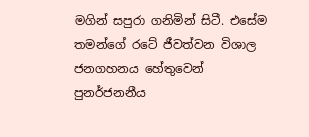මගින් සපුරා ගනිමින් සිටී. එසේම තමන්ගේ රටේ ජීවත්වන විශාල ජනගහනය හේතුවෙන් පුනර්ජනනීය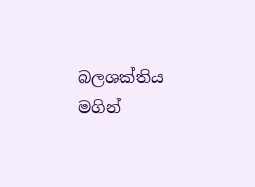බලශක්තිය මගින්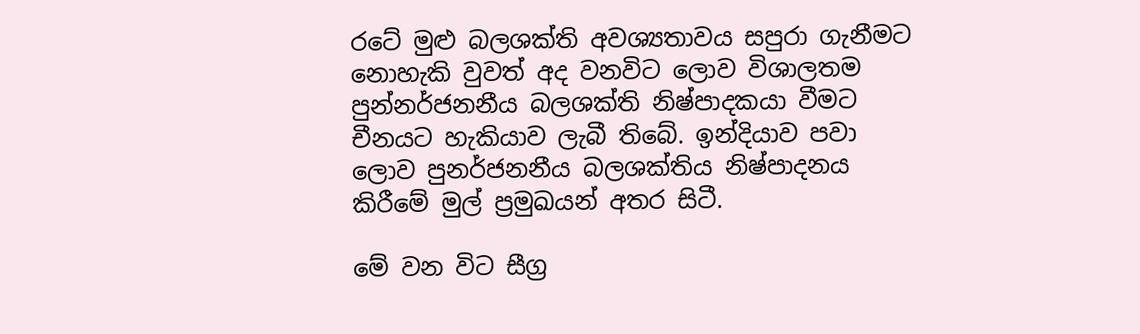රටේ මුළු බලශක්ති අවශ්‍යතාවය සපුරා ගැනීමට නොහැකි වුවත් අද වනවිට ලොව විශාලතම පුන්නර්ජනනීය බලශක්ති නිෂ්පාදකයා වීමට චීනයට හැකියාව ලැබී තිබේ. ඉන්දියාව පවා ලොව පුනර්ජනනීය බලශක්තිය නිෂ්පාදනය කිරීමේ මුල් ප්‍රමුඛයන් අතර සිටී.

මේ වන විට සීග්‍ර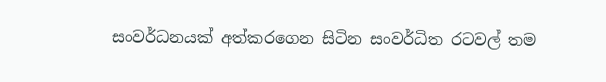සංවර්ධනයක් අත්කරගෙන සිටින සංවර්ධිත රටවල් තම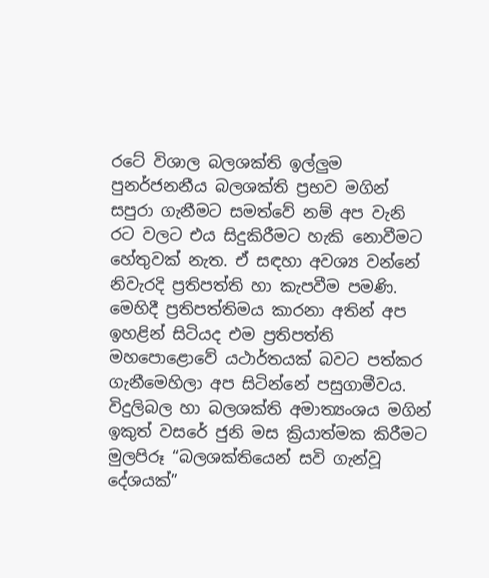රටේ විශාල බලශක්ති ඉල්ලුම පුනර්ජනනීය බලශක්ති ප්‍රභව මගින් සපුරා ගැනීමට සමත්වේ නම් අප වැනි රට වලට එය සිදුකිරීමට හැකි නොවීමට හේතුවක් නැත. ඒ සඳහා අවශ්‍ය වන්නේ නිවැරදි ප්‍රතිපත්ති හා කැපවීම පමණි. මෙහිදී ප්‍රතිපත්තිමය කාරනා අතින් අප ඉහළින් සිටියද එම ප්‍රතිපත්ති මහපොළොවේ යථාර්තයක් බවට පත්කර ගැනීමෙහිලා අප සිටින්නේ පසුගාමීවය. විදුලිබල හා බලශක්ති අමාත්‍යංශය මගින් ඉකුත් වසරේ ජුනි මස ක්‍රියාත්මක කිරීමට මුලපිරූ “බලශක්තියෙන් සවි ගැන්වූ දේශයක්”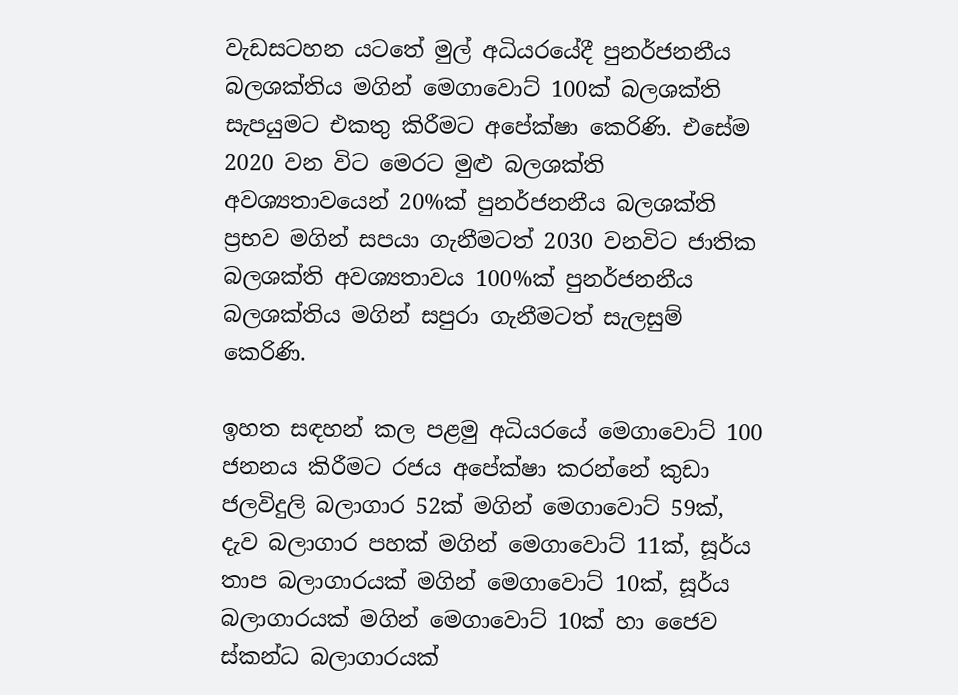වැඩසටහන යටතේ මුල් අධියරයේදී පුනර්ජනනීය බලශක්තිය මගින් මෙගාවොට් 100ක් බලශක්ති සැපයුමට එකතු කිරීමට අපේක්ෂා කෙරිණි. එසේම 2020 වන විට මෙරට මුළු බලශක්ති අවශ්‍යතාවයෙන් 20%ක් පුනර්ජනනීය බලශක්ති ප්‍රභව මගින් සපයා ගැනීමටත් 2030 වනවිට ජාතික බලශක්ති අවශ්‍යතාවය 100%ක් පුනර්ජනනීය බලශක්තිය මගින් සපුරා ගැනීමටත් සැලසුම් කෙරිණි.

ඉහත සඳහන් කල පළමු අධියරයේ මෙගාවොට් 100 ජනනය කිරීමට රජය අපේක්ෂා කරන්නේ කුඩා ජලවිදුලි බලාගාර 52ක් මගින් මෙගාවොට් 59ක්, දැව බලාගාර පහක් මගින් මෙගාවොට් 11ක්, සූර්ය තාප බලාගාරයක් මගින් මෙගාවොට් 10ක්, සූර්ය බලාගාරයක් මගින් මෙගාවොට් 10ක් හා ජෛව ස්කන්ධ බලාගාරයක්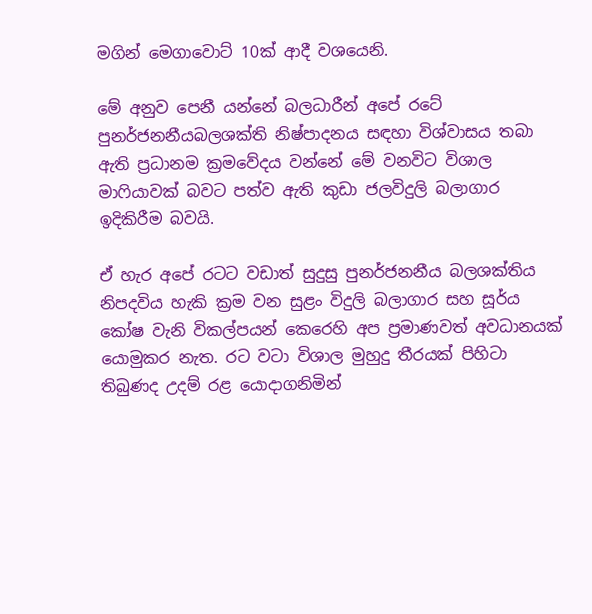මගින් මෙගාවොට් 10ක් ආදී වශයෙනි.

මේ අනුව පෙනී යන්නේ බලධාරීන් අපේ රටේ පුනර්ජනනීයබලශක්ති නිෂ්පාදනය සඳහා විශ්වාසය තබා ඇති ප්‍රධානම ක්‍රමවේදය වන්නේ මේ වනවිට විශාල මාෆියාවක් බවට පත්ව ඇති කුඩා ජලවිදුලි බලාගාර ඉදිකිරීම බවයි.

ඒ හැර අපේ රටට වඩාත් සුදුසු පුනර්ජනනීය බලශක්තිය නිපදවිය හැකි ක්‍රම වන සුළං විදුලි බලාගාර සහ සූර්ය කෝෂ වැනි විකල්පයන් කෙරෙහි අප ප්‍රමාණවත් අවධානයක් යොමුකර නැත. රට වටා විශාල මුහුදු තීරයක්‌ පිහිටා තිබුණද උදම් රළ යොදාගනිමින්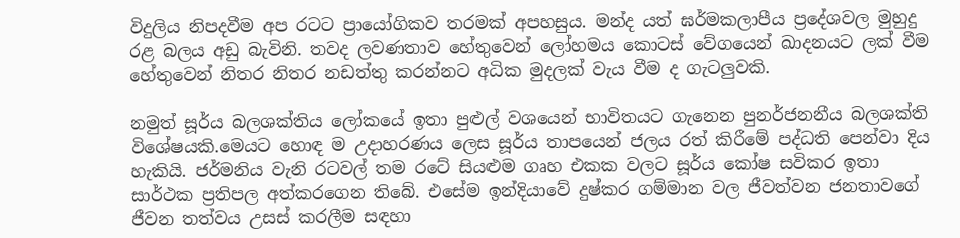විදුලිය නිපදවීම අප රටට ප්‍රායෝගිකව තරමක්‌ අපහසුය. මන්ද යත් ඝර්මකලාපීය ප්‍රදේශවල මුහුදු රළ බලය අඩු බැවිනි. තවද ලවණතාව හේතුවෙන් ලෝහමය කොටස්‌ වේගයෙන් ඛාදනයට ලක්‌ වීම හේතුවෙන් නිතර නිතර නඩත්තු කරන්නට අධික මුදලක්‌ වැය වීම ද ගැටලුවකි.

නමුත් සූර්ය බලශක්තිය ලෝකයේ ඉතා පුළුල් වශයෙන් භාවිතයට ගැනෙන පුනර්ජනනීය බලශක්ති විශේෂයකි.මෙයට හොඳ ම උදාහරණය ලෙස සූර්ය තාපයෙන් ජලය රත් කිරීමේ පද්ධති පෙන්වා දිය හැකියි. ජර්මනිය වැනි රටවල් තම රටේ සියළුම ගෘහ එකක වලට සූර්ය කෝෂ සවිකර ඉතා සාර්ථක ප්‍රතිපල අත්කරගෙන තිබේ. එසේම ඉන්දියාවේ දුෂ්කර ගම්මාන වල ජීවත්වන ජනතාවගේ ජීවන තත්වය උසස් කරලීම සඳහා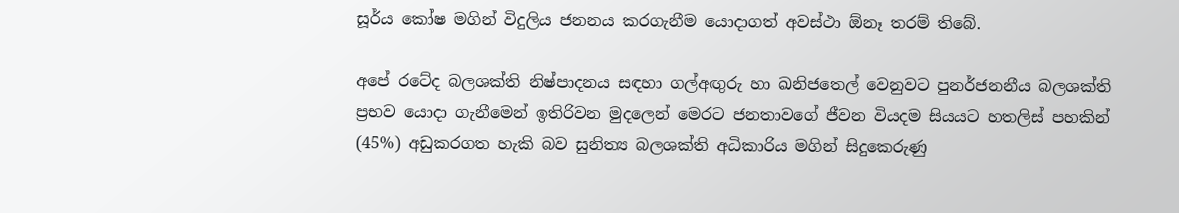සූර්ය කෝෂ මගින් විදුලිය ජනනය කරගැනීම යොදාගත් අවස්ථා ඕනෑ තරම් තිබේ.

අපේ රටේද බලශක්ති නිෂ්පාදනය සඳහා ගල්අඟුරු හා ඛනිජතෙල් වෙනුවට පුනර්ජනනීය බලශක්ති ප්‍රභව යොදා ගැනීමෙන් ඉතිරිවන මුදලෙන් මෙරට ජනතාවගේ ජීවන වියදම සියයට හතලිස් පහකින් (45%) අඩුකරගත හැකි බව සුනිත්‍ය බලශක්ති අධිකාරිය මගින් සිදුකෙරුණු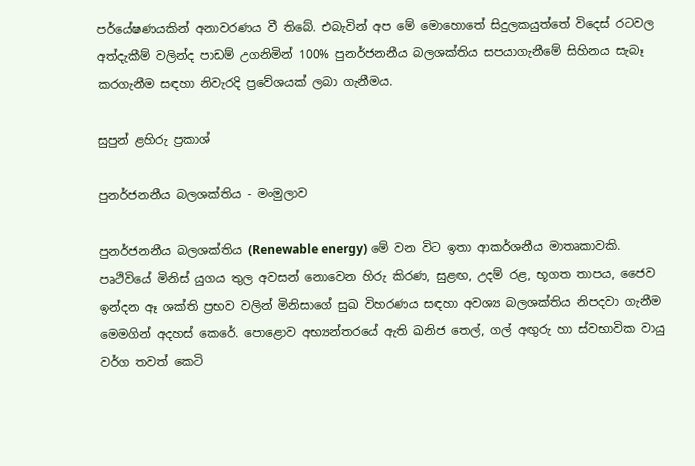පර්යේෂණයකින් අනාවරණය වී තිබේ. එබැවින් අප මේ මොහොතේ සිදුලකයුත්තේ විදෙස් රටවල අත්දැකීම් වලින්ද පාඩම් උගනිමින් 100% පුනර්ජනනීය බලශක්තිය සපයාගැනීමේ සිහිනය සැබෑ කරගැනීම සඳහා නිවැරදි ප්‍රවේශයක් ලබා ගැනීමය.

සුපුන් ළහිරු ප්‍රකාශ්

පුනර්ජනනීය බලශක්තිය - මංමුලාව

පුනර්ජනනීය බලශක්තිය (Renewable energy) මේ වන විට ඉතා ආකර්ශනීය මාතෘකාවකි. පෘථිවියේ මිනිස් යුගය තුල අවසන් නොවෙන හිරු කිරණ, සුළඟ, උදම් රළ, භූගත තාපය, ජෛව ඉන්දන ඈ ශක්ති ප්‍රභව වලින් මිනිසාගේ සුඛ විහරණය සඳහා අවශ්‍ය බලශක්තිය නිපදවා ගැනීම මෙමගින් අදහස් කෙරේ. පොළොව අභ්‍යන්තරයේ ඇති ඛනිජ තෙල්, ගල් අඟුරු හා ස්වභාවික වායු වර්ග තවත් කෙටි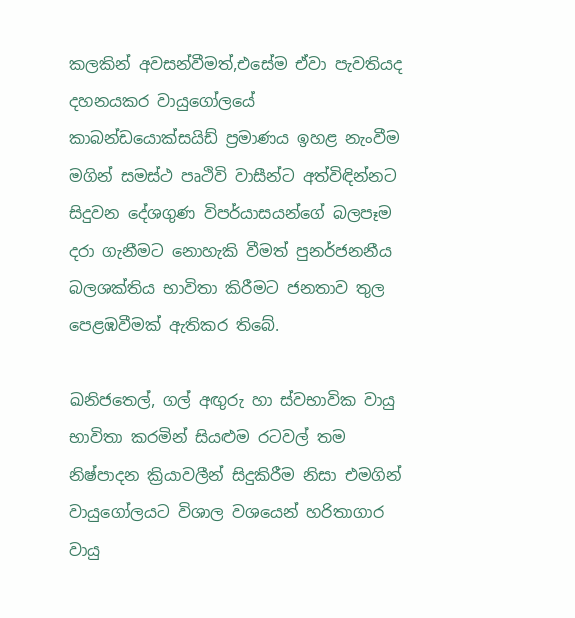කලකින් අවසන්වීමත්,එසේම ඒවා පැවතියද දහනයකර වායුගෝලයේ කාබන්ඩයොක්සයිඩ් ප්‍රමාණය ඉහළ නැංවීම මගින් සමස්ථ පෘථිවි වාසීන්ට අත්විඳින්නට සිදුවන දේශගුණ විපර්යාසයන්ගේ බලපෑම දරා ගැනීමට නොහැකි වීමත් පුනර්ජනනීය බලශක්තිය භාවිතා කිරීමට ජනතාව තුල පෙළඹවීමක් ඇතිකර තිබේ.

ඛනිජතෙල්, ගල් අඟුරු හා ස්වභාවික වායු භාවිතා කරමින් සියළුම රටවල් තම නිෂ්පාදන ක්‍රියාවලීන් සිදුකිරීම නිසා එමගින් වායුගෝලයට විශාල වශයෙන් හරිතාගාර වායු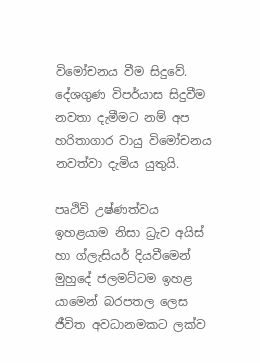විමෝචනය වීම සිදුවේ. දේශගුණ විපර්යාස සිදුවීම නවතා දැමීමට නම් අප හරිතාගාර වායු විමෝචනය නවත්වා දැමිය යුතුයි.

පෘථිවි උෂ්ණත්වය ඉහළයාම නිසා ධ්‍රැව අයිස් හා ග්ලැසියර් දියවීමෙන් මුහුදේ ජලමට්ටම ඉහළ යාමෙන් බරපතල ලෙස ජීවිත අවධානමකට ලක්ව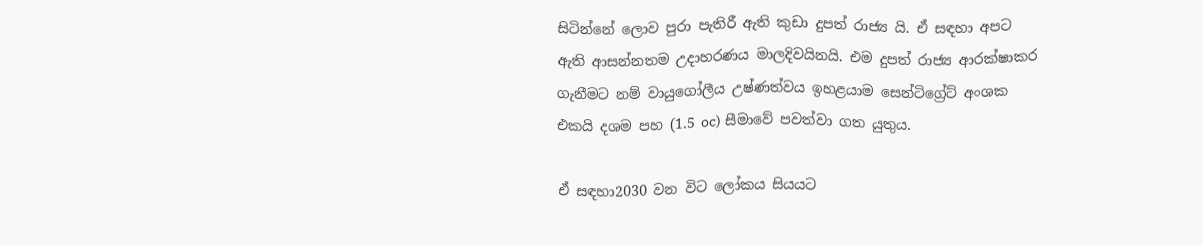සිටින්නේ ලොව පුරා පැතිරී ඇති කුඩා දුපත් රාජ්‍ය යි. ඒ සඳහා අපට ඇති ආසන්නතම උදාහරණය මාලදිවයිනයි. එම දුපත් රාජ්‍ය ආරක්ෂාකර ගැනීමට නම් වායුගෝලීය උෂ්ණත්වය ඉහළයාම සෙන්ටිග්‍රේට් අංශක එකයි දශම පහ (1.5 oc) සීමාවේ පවත්වා ගත යුතුය.

ඒ සඳහා2030 වන විට ලෝකය සියයට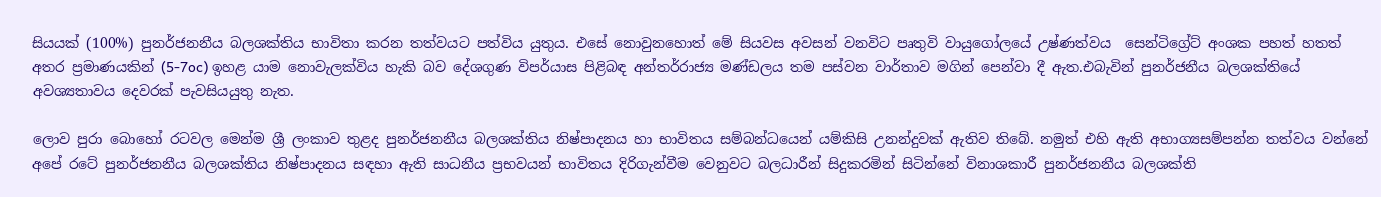සියයක් (100%) පුනර්ජනනීය බලශක්තිය භාවිතා කරන තත්වයට පත්විය යුතුය. එසේ නොවුනහොත් මේ සියවස අවසන් වනවිට පෘතුවි වායුගෝලයේ උෂ්ණත්වය  සෙන්ටිග්‍රේට් අංශක පහත් හතත් අතර ප්‍රමාණයකින් (5-7oc) ඉහළ යාම නොවැලක්විය හැකි බව දේශගුණ විපර්යාස පිළිබඳ අන්තර්රාජ්‍ය මණ්ඩලය තම පස්වන වාර්තාව මගින් පෙන්වා දී ඇත.එබැවින් පුනර්ජනීය බලශක්තියේ අවශ්‍යතාවය දෙවරක් පැවසියයුතු නැත.

ලොව පුරා බොහෝ රටවල මෙන්ම ශ්‍රී ලංකාව තුළද පුනර්ජනනීය බලශක්තිය නිෂ්පාදනය හා භාවිතය සම්බන්ධයෙන් යම්කිසි උනන්දුවක් ඇතිව තිබේ. නමුත් එහි ඇති අභාග්‍යසම්පන්න තත්වය වන්නේ අපේ රටේ පුනර්ජනනීය බලශක්තිය නිෂ්පාදනය සඳහා ඇති සාධනීය ප්‍රභවයන් භාවිතය දිරිගැන්වීම වෙනුවට බලධාරීන් සිදුකරමින් සිටින්නේ විනාශකාරී පුනර්ජනනීය බලශක්ති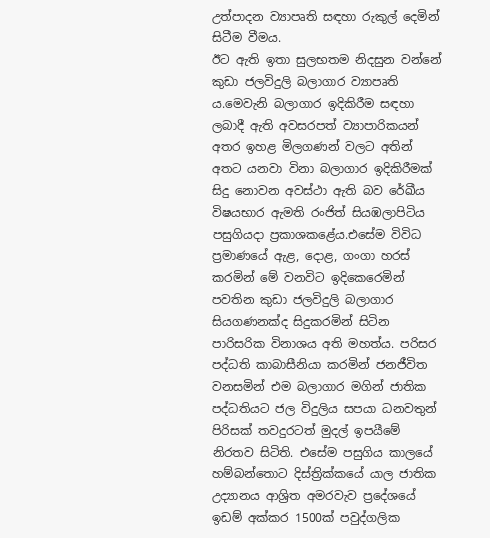උත්පාදන ව්‍යාපෘති සඳහා රුකුල් දෙමින් සිටීම වීමය.
ඊට ඇති ඉතා සුලභතම නිදසුන වන්නේ කුඩා ජලවිදුලි බලාගාර ව්‍යාපෘති ය.මෙවැනි බලාගාර ඉදිකිරීම සඳහා ලබාදී ඇති අවසරපත් ව්‍යාපාරිකයන් අතර ඉහළ මිලගණන් වලට අතින් අතට යනවා විනා බලාගාර ඉදිකිරීමක් සිදු නොවන අවස්ථා ඇති බව රේඛීය විෂයභාර ඇමති රංජිත් සියඹලාපිටිය පසුගියදා ප්‍රකාශකළේය.එසේම විවිධ ප්‍රමාණයේ ඇළ, දොළ, ගංගා හරස් කරමින් මේ වනවිට ඉදිකෙරෙමින් පවතින කුඩා ජලවිදුලි බලාගාර සියගණනක්ද සිදුකරමින් සිටින පාරිසරික විනාශය අති මහත්ය. පරිසර පද්ධති කාබාසීනියා කරමින් ජනජීවිත වනසමින් එම බලාගාර මගින් ජාතික පද්ධතියට ජල විදුලිය සපයා ධනවතුන් පිරිසක් තවදුරටත් මුදල් ඉපයීමේ නිරතව සිටිති. එසේම පසුගිය කාලයේ හම්බන්තොට දිස්ත්‍රික්කයේ යාල ජාතික උද්‍යානය ආශ්‍රිත අමරවැව ප්‍රදේශයේ ඉඩම් අක්කර 1500ක් පවුද්ගලික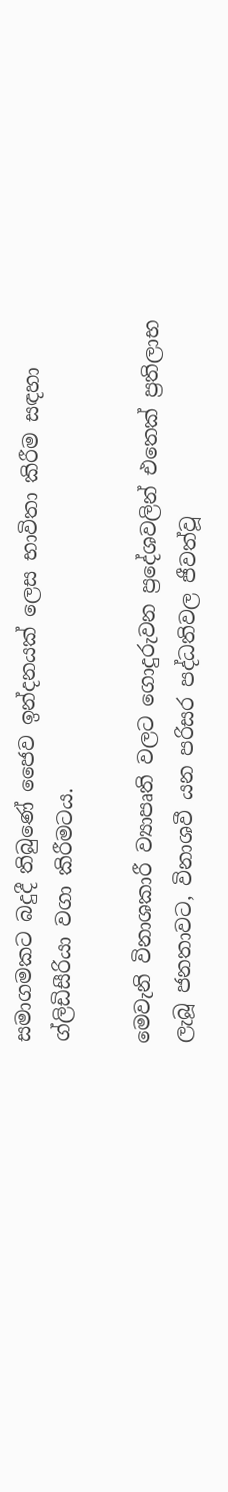සමාගමකට බදුදී තිබුණේ ජෛව ඉන්දනයක් ලෙස භාවිතා කිරීම සඳහා ග්ලිඩිසීරියා වගා කිරීමටය.

මෙවැනි විනාශකාරී ව්‍යාපෘති වලට ගොදුරුවන ප්‍රදේශවලින් එතෙක් ප්‍රතිලාභ ලැබූ ජනතාවට, විනාශවී යන පරිසර පද්ධතිවල ජීවත්වූ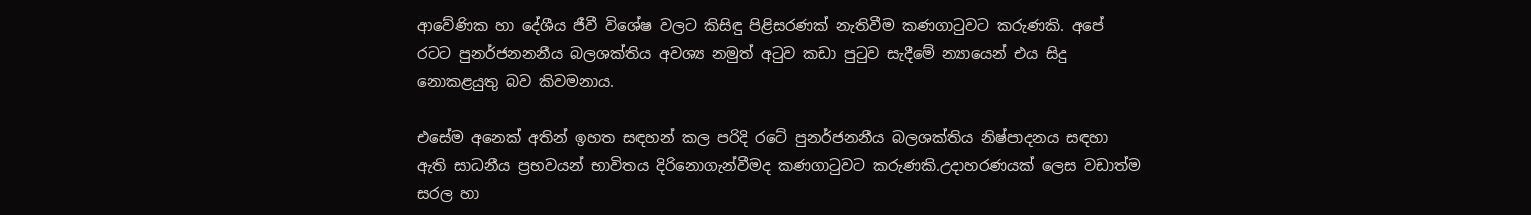ආවේණික හා දේශීය ජීවී විශේෂ වලට කිසිඳු පිළිසරණක් නැතිවීම කණගාටුවට කරුණකි. අපේ රටට පුනර්ජනනනීය බලශක්තිය අවශ්‍ය නමුත් අටුව කඩා පුටුව සැදීමේ න්‍යායෙන් එය සිදු නොකළයුතු බව කිවමනාය.

එසේම අනෙක් අතින් ඉහත සඳහන් කල පරිදි රටේ පුනර්ජනනීය බලශක්තිය නිෂ්පාදනය සඳහා ඇති සාධනීය ප්‍රභවයන් භාවිතය දිරිනොගැන්වීමද කණගාටුවට කරුණකි.උදාහරණයක් ලෙස වඩාත්ම සරල හා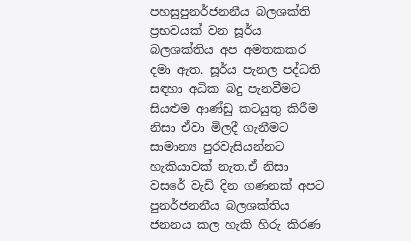පහසුපුනර්ජනනීය බලශක්ති ප්‍රභවයක් වන සූර්ය බලශක්තිය අප අමතකකර දමා ඇත. සූර්ය පැනල පද්ධති සඳහා අධික බදු පැනවීමට සියළුම ආණ්ඩු කටයුතු කිරීම නිසා ඒවා මිලදී ගැනීමට සාමාන්‍ය පුරවැසියන්නට හැකියාවක් නැත.ඒ නිසා වසරේ වැඩි දින ගණනක් අපට පුනර්ජනනීය බලශක්තිය ජනනය කල හැකි හිරු කිරණ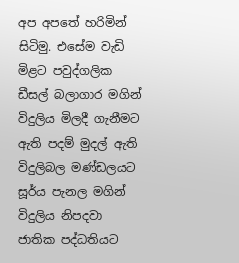අප අපතේ හරිමින් සිටිමු. එසේම වැඩි මිළට පවුද්ගලික ඩීසල් බලාගාර මගින් විදුලිය මිලදී ගැනීමට ඇති පදම් මුදල් ඇති විදුලිබල මණ්ඩලයට සූර්ය පැනල මගින් විදුලිය නිපදවා ජාතික පද්ධතියට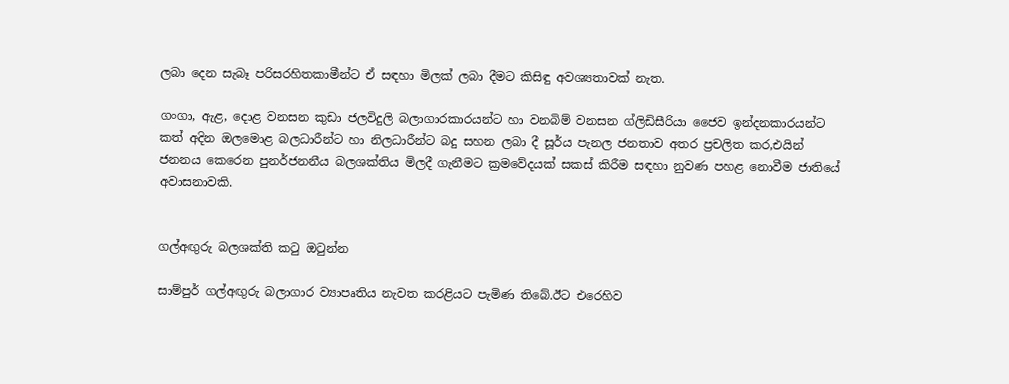ලබා දෙන සැබෑ පරිසරහිතකාමීන්ට ඒ සඳහා මිලක් ලබා දීමට කිසිඳු අවශ්‍යතාවක් නැත.

ගංගා, ඇළ, දොළ වනසන කුඩා ජලවිදුලි බලාගාරකාරයන්ට හා වනබිම් වනසන ග්ලිඩිසීරියා ජෛව ඉන්දනකාරයන්ට කත් අදින ඔලමොළ බලධාරීන්ට හා නිලධාරීන්ට බදු සහන ලබා දී සූර්ය පැනල ජනතාව අතර ප්‍රචලිත කර,එයින් ජනනය කෙරෙන පුනර්ජනනීය බලශක්තිය මිලදී ගැනීමට ක්‍රමවේදයක් සකස් කිරීම සඳහා නුවණ පහළ නොවීම ජාතියේ අවාසනාවකි.


ගල්අඟුරු බලශක්ති කටු ඔටුන්න

සාම්පුර් ගල්අඟුරු බලාගාර ව්‍යාපෘතිය නැවත කරළියට පැමිණ තිබේ.ඊට එරෙහිව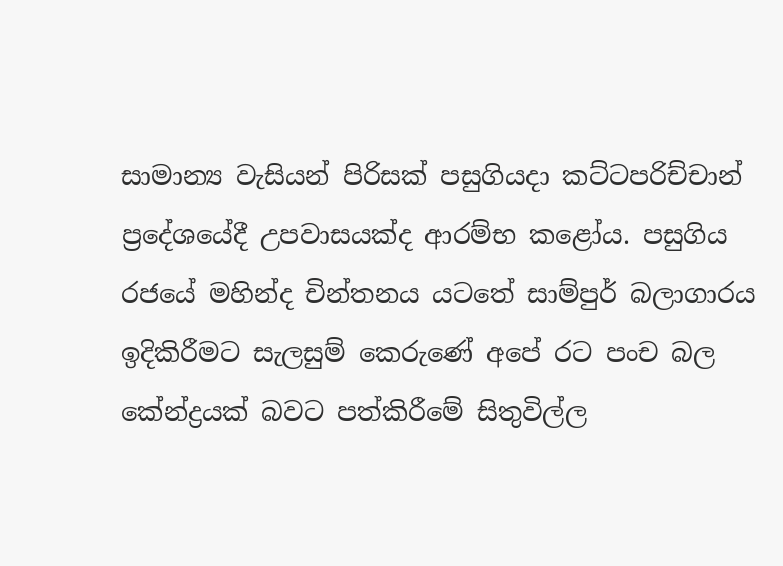සාමාන්‍ය වැසියන් පිරිසක් පසුගියදා කට්ටපරිච්චාන් ප්‍රදේශයේදී උපවාසයක්ද ආරම්භ කළෝය. පසුගිය රජයේ මහින්ද චින්තනය යටතේ සාම්පුර් බලාගාරය ඉදිකිරීමට සැලසුම් කෙරුණේ අපේ රට පංච බල කේන්ද්‍රයක් බවට පත්කිරීමේ සිතුවිල්ල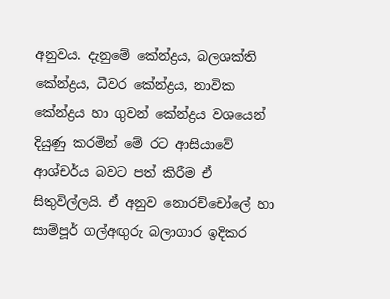අනුවය. දැනුමේ කේන්ද්‍රය, බලශක්ති කේන්ද්‍රය, ධීවර කේන්ද්‍රය, නාවික කේන්ද්‍රය හා ගුවන් කේන්ද්‍රය වශයෙන් දියුණු කරමින් මේ රට ආසියාවේ ආශ්චර්ය බවට පත් කිරීම ඒ සිතුවිල්ලයි. ඒ අනුව නොරච්චෝලේ හා සාම්පූර් ගල්අඟුරු බලාගාර ඉදිකර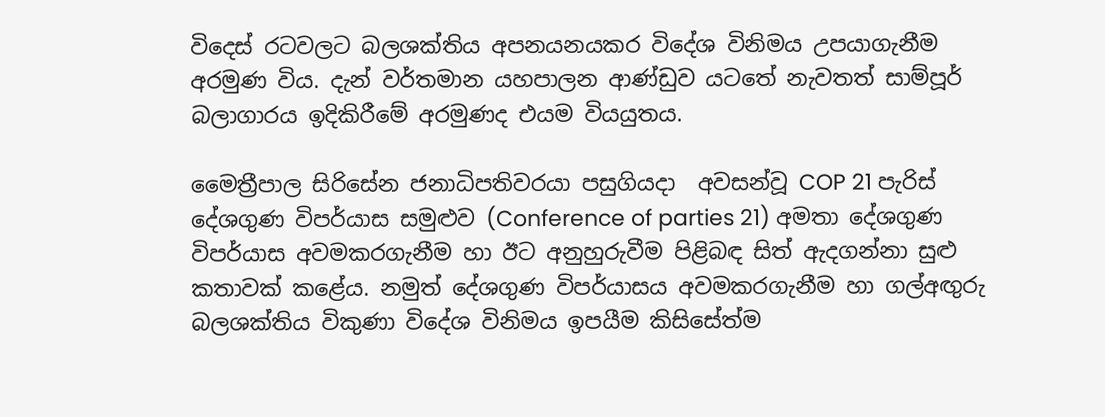විදෙස් රටවලට බලශක්තිය අපනයනයකර විදේශ විනිමය උපයාගැනීම අරමුණ විය. දැන් වර්තමාන යහපාලන ආණ්ඩුව යටතේ නැවතත් සාම්පූර් බලාගාරය ඉදිකිරීමේ අරමුණද එයම වියයුතය.

මෛත්‍රීපාල සිරිසේන ජනාධිපතිවරයා පසුගියදා  අවසන්වූ COP 21 පැරිස් දේශගුණ විපර්යාස සමුළුව (Conference of parties 21) අමතා දේශගුණ විපර්යාස අවමකරගැනීම හා ඊට අනුහුරුවීම පිළිබඳ සිත් ඇදගන්නා සුළු කතාවක් කළේය. නමුත් දේශගුණ විපර්යාසය අවමකරගැනීම හා ගල්අඟුරු බලශක්තිය විකුණා විදේශ විනිමය ඉපයීම කිසිසේත්ම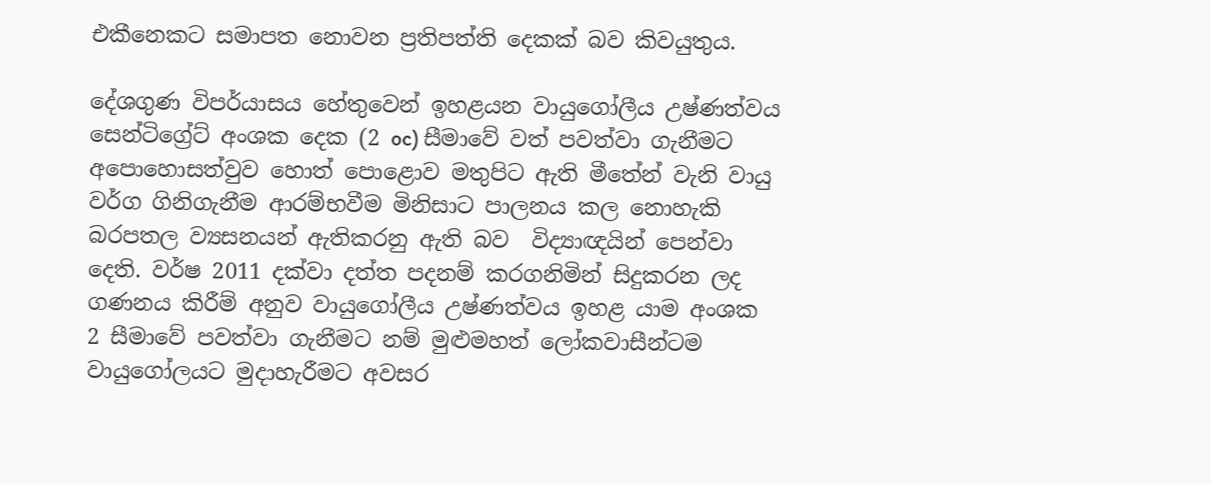එකීනෙකට සමාපත නොවන ප්‍රතිපත්ති දෙකක් බව කිවයුතුය.

දේශගුණ විපර්යාසය හේතුවෙන් ඉහළයන වායුගෝලීය උෂ්ණත්වය සෙන්ටිග්‍රේට් අංශක දෙක (2 oc) සීමාවේ වත් පවත්වා ගැනීමට අපොහොසත්වුව හොත් පොළොව මතුපිට ඇති මීතේන් වැනි වායු වර්ග ගිනිගැනීම ආරම්භවීම මිනිසාට පාලනය කල නොහැකි බරපතල ව්‍යසනයන් ඇතිකරනු ඇති බව  විද්‍යාඥයින් පෙන්වා දෙති. වර්ෂ 2011 දක්වා දත්ත පදනම් කරගනිමින් සිදුකරන ලද ගණනය කිරීම් අනුව වායුගෝලීය උෂ්ණත්වය ඉහළ යාම අංශක 2 සීමාවේ පවත්වා ගැනීමට නම් මුළුමහත් ලෝකවාසීන්ටම වායුගෝලයට මුදාහැරීමට අවසර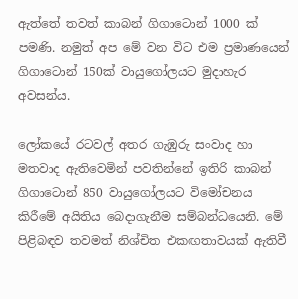ඇත්තේ තවත් කාබන් ගිගාටොන් 1000 ක් පමණි. නමුත් අප මේ වන විට එම ප්‍රමාණයෙන් ගිගාටොන් 150ක් වායුගෝලයට මුදාහැර අවසන්ය.

ලෝකයේ රටවල් අතර ගැඹුරු සංවාද හා මතවාද ඇතිවෙමින් පවතින්නේ ඉතිරි කාබන් ගිගාටොන් 850 වායුගෝලයට විමෝචනය කිරීමේ අයිතිය බෙදාගැනීම සම්බන්ධයෙනි. මේ පිළිබඳව තවමත් නිශ්චිත එකඟතාවයක් ඇතිවී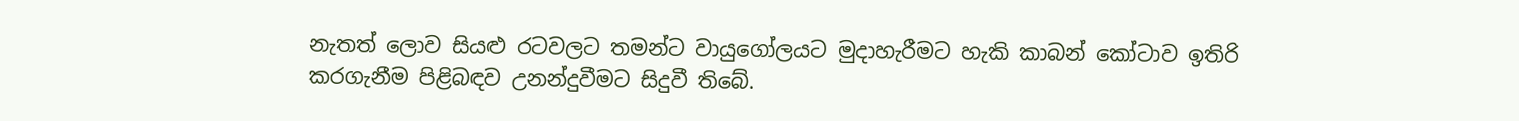නැතත් ලොව සියළු රටවලට තමන්ට වායුගෝලයට මුදාහැරීමට හැකි කාබන් කෝටාව ඉතිරි කරගැනීම පිළිබඳව උනන්දුවීමට සිදුවී තිබේ.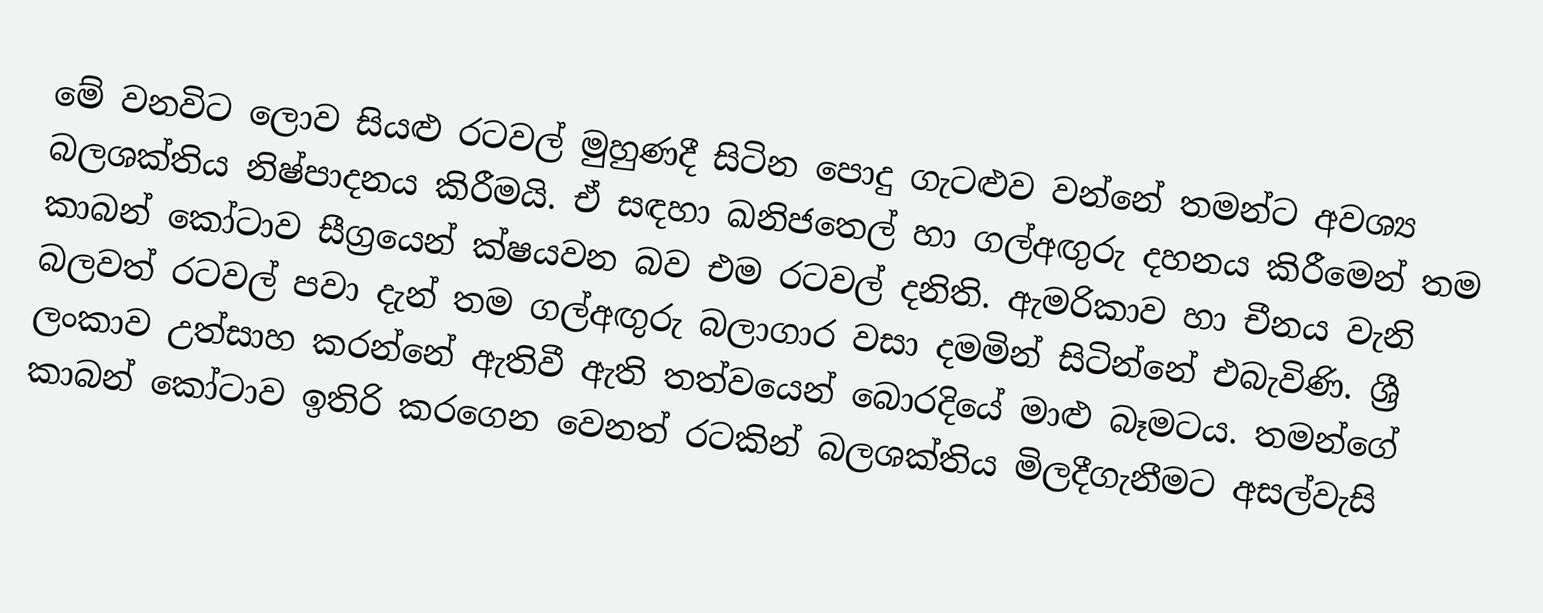මේ වනවිට ලොව සියළු රටවල් මුහුණදී සිටින පොදු ගැටළුව වන්නේ තමන්ට අවශ්‍ය බලශක්තිය නිෂ්පාදනය කිරීමයි. ඒ සඳහා ඛනිජතෙල් හා ගල්අඟුරු දහනය කිරීමෙන් තම කාබන් කෝටාව සීග්‍රයෙන් ක්ෂයවන බව එම රටවල් දනිති. ඇමරිකාව හා චීනය වැනි බලවත් රටවල් පවා දැන් තම ගල්අඟුරු බලාගාර වසා දමමින් සිටින්නේ එබැවිණි. ශ්‍රී ලංකාව උත්සාහ කරන්නේ ඇතිවී ඇති තත්වයෙන් බොරදියේ මාළු බෑමටය. තමන්ගේ කාබන් කෝටාව ඉතිරි කරගෙන වෙනත් රටකින් බලශක්තිය මිලදීගැනීමට අසල්වැසි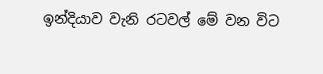ඉන්දියාව වැනි රටවල් මේ වන විට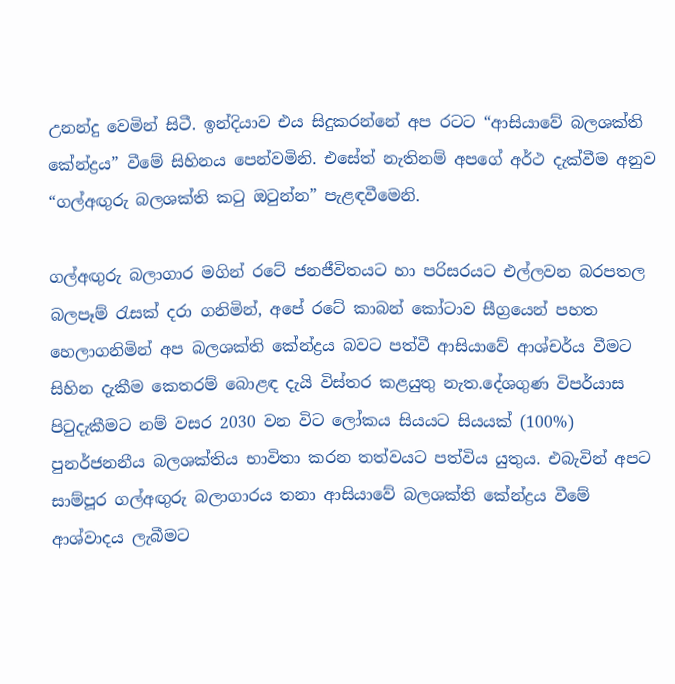උනන්දු වෙමින් සිටී. ඉන්දියාව එය සිදුකරන්නේ අප රටට “ආසියාවේ බලශක්ති කේන්ද්‍රය” වීමේ සිහිනය පෙන්වමිනි. එසේත් නැතිනම් අපගේ අර්ථ දැක්වීම අනුව “ගල්අඟුරු බලශක්ති කටු ඔටුන්න” පැළඳවීමෙනි.

ගල්අඟුරු බලාගාර මගින් රටේ ජනජීවිතයට හා පරිසරයට එල්ලවන බරපතල බලපෑම් රැසක් දරා ගනිමින්, අපේ රටේ කාබන් කෝටාව සීග්‍රයෙන් පහත හෙලාගනිමින් අප බලශක්ති කේන්ද්‍රය බවට පත්වී ආසියාවේ ආශ්චර්ය වීමට සිහින දැකීම කෙතරම් බොළඳ දැයි විස්තර කළයුතු නැත.දේශගුණ විපර්යාස පිටුදැකීමට නම් වසර 2030 වන විට ලෝකය සියයට සියයක් (100%) පුනර්ජනනීය බලශක්තිය භාවිතා කරන තත්වයට පත්විය යුතුය. එබැවින් අපට සාම්පූර ගල්අඟුරු බලාගාරය තනා ආසියාවේ බලශක්ති කේන්ද්‍රය වීමේ ආශ්වාදය ලැබීමට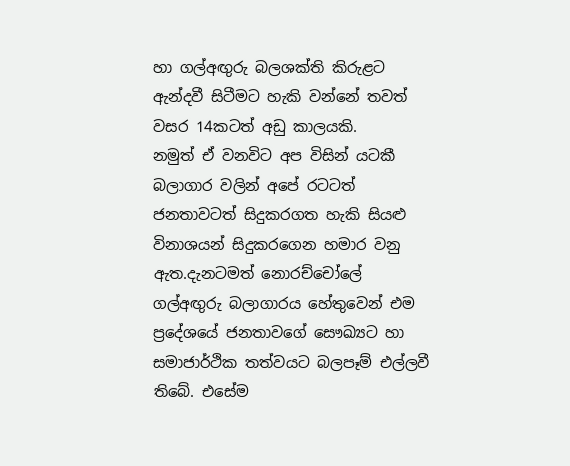හා ගල්අඟුරු බලශක්ති කිරුළට ඇන්දවී සිටීමට හැකි වන්නේ තවත් වසර 14කටත් අඩු කාලයකි.
නමුත් ඒ වනවිට අප විසින් යටකී බලාගාර වලින් අපේ රටටත් ජනතාවටත් සිදුකරගත හැකි සියළු විනාශයන් සිදුකරගෙන හමාර වනු ඇත.දැනටමත් නොරච්චෝලේ ගල්අඟුරු බලාගාරය හේතුවෙන් එම ප්‍රදේශයේ ජනතාවගේ සෞඛ්‍යට හා සමාජාර්ථික තත්වයට බලපෑම් එල්ලවී තිබේ. එසේම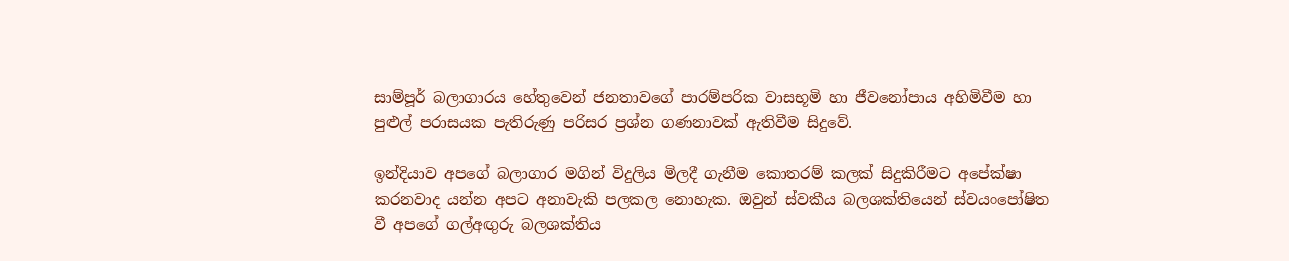සාම්පූර් බලාගාරය හේතුවෙන් ජනතාවගේ පාරම්පරික වාසභූමි හා ජීවනෝපාය අහිමිවීම හා පුළුල් පරාසයක පැතිරුණු පරිසර ප්‍රශ්න ගණනාවක් ඇතිවීම සිදුවේ.

ඉන්දියාව අපගේ බලාගාර මගින් විදුලිය මිලදී ගැනීම කොතරම් කලක් සිදුකිරීමට අපේක්ෂා කරනවාද යන්න අපට අනාවැකි පලකල නොහැක. ඔවුන් ස්වකීය බලශක්තියෙන් ස්වයංපෝෂිත වී අපගේ ගල්අඟුරු බලශක්තිය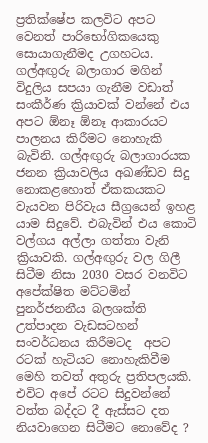ප්‍රතික්ෂේප කලවිට අපට වෙනත් පාරිභෝගිකයෙකු සොයාගැනීමද උගහටය. ගල්අඟුරු බලාගාර මගින් විදුලිය සපයා ගැනීම වඩාත් සංකීර්ණ ක්‍රියාවක් වන්නේ එය අපට ඕනෑ ඕනෑ ආකාරයට පාලනය කිරීමට නොහැකි බැවිනි. ගල්අඟුරු බලාගාරයක ජනන ක්‍රියාවලිය අඛණ්ඩව සිදු නොකළහොත් ඒකකයකට වැයවන පිරිවැය සීග්‍රයෙන් ඉහළ යාම සිදුවේ. එබැවින් එය කොටි වල්ගය අල්ලා ගත්තා වැනි ක්‍රියාවකි. ගල්අඟුරු වල ගිලී සිටීම නිසා 2030 වසර වනවිට අපේක්ෂිත මට්ටමින් පුනර්ජනනීය බලශක්ති උත්පාදන වැඩසටහන් සංවර්ධනය කිරීමටද  අපට රටක් හැටියට නොහැකිවීම මෙහි තවත් අතුරු ප්‍රතිපලයකි. එවිට අපේ රටට සිදුවන්නේ වත්ත බද්දට දී ඇස්සට දත නියවාගෙන සිටීමට නොවේද ?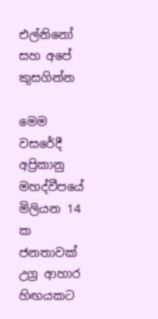එල්නිනෝ සහ අපේ කුසගින්න

මෙම වසරේදී අප්‍රිකානු මහද්වීපයේ මිලියන 14 ක ජනතාවක් උග්‍ර ආහාර හිඟයකට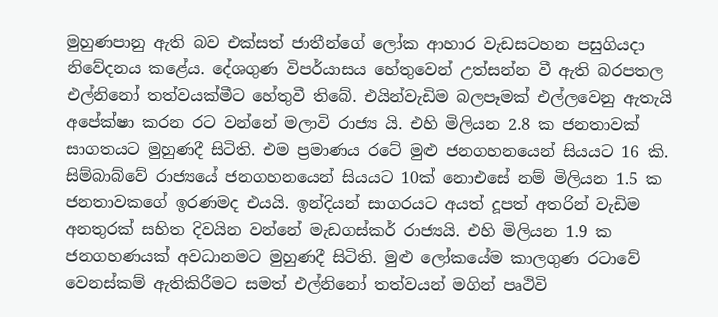මුහුණපානු ඇති බව එක්සත් ජාතීන්ගේ ලෝක ආහාර වැඩසටහන පසුගියදා නිවේදනය කළේය. දේශගුණ විපර්යාසය හේතුවෙන් උත්සන්න වී ඇති බරපතල එල්නිනෝ තත්වයක්මීට හේතුවී තිබේ. එයින්වැඩිම බලපෑමක් එල්ලවෙනු ඇතැයි අපේක්ෂා කරන රට වන්නේ මලාවි රාජ්‍ය යි. එහි මිලියන 2.8 ක ජනතාවක් සාගතයට මුහුණදී සිටිති. එම ප්‍රමාණය රටේ මුළු ජනගහනයෙන් සියයට 16 කි. සිම්බාබ්වේ රාජ්‍යයේ ජනගහනයෙන් සියයට 10ක් නොඑසේ නම් මිලියන 1.5 ක ජනතාවකගේ ඉරණමද එයයි. ඉන්දියන් සාගරයට අයත් දූපත් අතරින් වැඩිම අනතුරක් සහිත දිවයින වන්නේ මැඩගස්කර් රාජ්‍යයි. එහි මිලියන 1.9 ක ජනගහණයක් අවධානමට මුහුණදී සිටිති. මුළු ලෝකයේම කාලගුණ රටාවේ වෙනස්කම් ඇතිකිරීමට සමත් එල්නිනෝ තත්වයන් මගින් පෘථිවි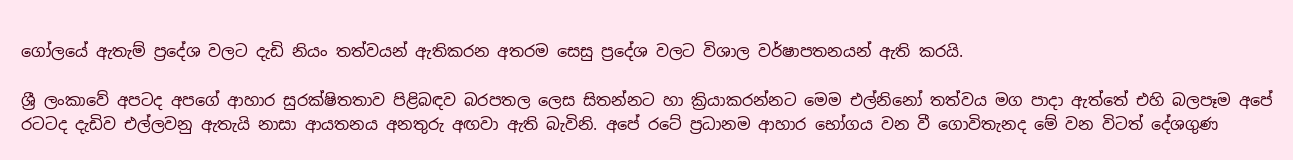ගෝලයේ ඇතැම් ප්‍රදේශ වලට දැඩි නියං තත්වයන් ඇතිකරන අතරම සෙසු ප්‍රදේශ වලට විශාල වර්ෂාපතනයන් ඇති කරයි.

ශ්‍රී ලංකාවේ අපටද අපගේ ආහාර සුරක්ෂිතතාව පිළිබඳව බරපතල ලෙස සිතන්නට හා ක්‍රියාකරන්නට මෙම එල්නිනෝ තත්වය මග පාදා ඇත්තේ එහි බලපෑම අපේ රටටද දැඩිව එල්ලවනු ඇතැයි නාසා ආයතනය අනතුරු අඟවා ඇති බැවිනි. අපේ රටේ ප්‍රධානම ආහාර භෝගය වන වී ගොවිතැනද මේ වන විටත් දේශගුණ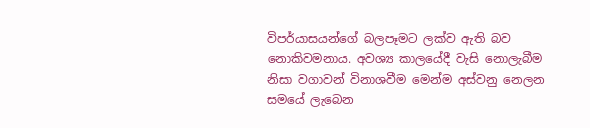විපර්යාසයන්ගේ බලපෑමට ලක්ව ඇති බව නොකිවමනාය. අවශ්‍ය කාලයේදී වැසි නොලැබීම නිසා වගාවන් විනාශවීම මෙන්ම අස්වනු නෙලන සමයේ ලැබෙන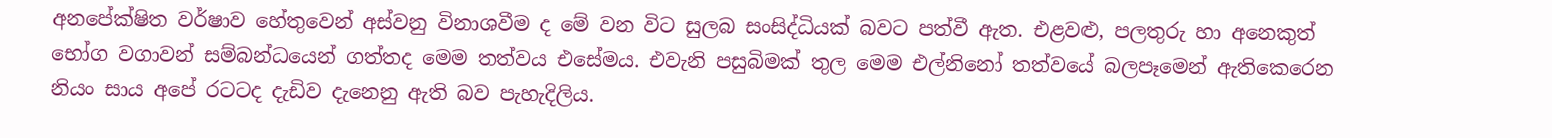අනපේක්ෂිත වර්ෂාව හේතුවෙන් අස්වනු විනාශවීම ද මේ වන විට සුලබ සංසිද්ධියක් බවට පත්වී ඇත. එළවළු, පලතුරු හා අනෙකුත් භෝග වගාවන් සම්බන්ධයෙන් ගත්තද මෙම තත්වය එසේමය. එවැනි පසුබිමක් තුල මෙම එල්නිනෝ තත්වයේ බලපෑමෙන් ඇතිකෙරෙන නියං සාය අපේ රටටද දැඩිව දැනෙනු ඇති බව පැහැදිලිය.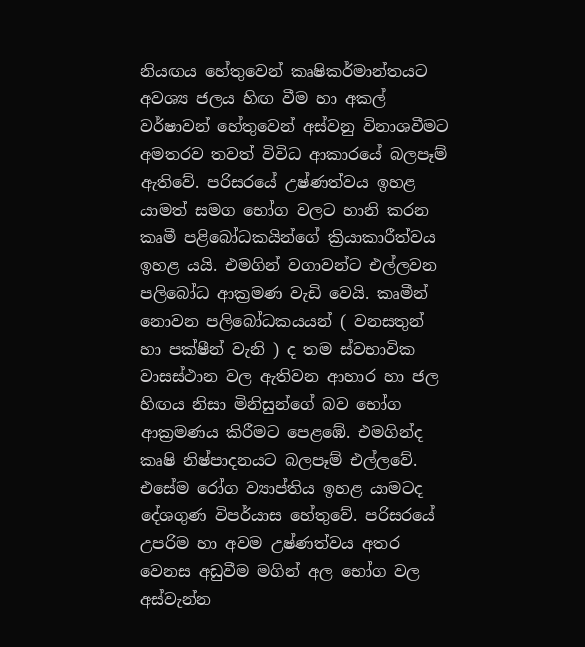නියඟය හේතුවෙන් කෘෂිකර්මාන්තයට අවශ්‍ය ජලය හිඟ වීම හා අකල් වර්ෂාවන් හේතුවෙන් අස්වනු විනාශවීමට අමතරව තවත් විවිධ ආකාරයේ බලපෑම් ඇතිවේ. පරිසරයේ උෂ්ණත්වය ඉහළ යාමත් සමග භෝග වලට හානි කරන කෘමී පළිබෝධකයින්ගේ ක්‍රියාකාරීත්වය ඉහළ යයි. එමගින් වගාවන්ට එල්ලවන පලිබෝධ ආක්‍රමණ වැඩි වෙයි. කෘමීන් නොවන පලිබෝධකයයන් ( වනසතුන් හා පක්ෂීන් වැනි ) ද තම ස්වභාවික වාසස්ථාන වල ඇතිවන ආහාර හා ජල හිඟය නිසා මිනිසුන්ගේ බව භෝග ආක්‍රමණය කිරීමට පෙළඹේ. එමගින්ද කෘෂි නිෂ්පාදනයට බලපෑම් එල්ලවේ. එසේම රෝග ව්‍යාප්තිය ඉහළ යාමටද දේශගුණ විපර්යාස හේතුවේ. පරිසරයේ උපරිම හා අවම උෂ්ණත්වය අතර වෙනස අඩුවීම මගින් අල භෝග වල අස්වැන්න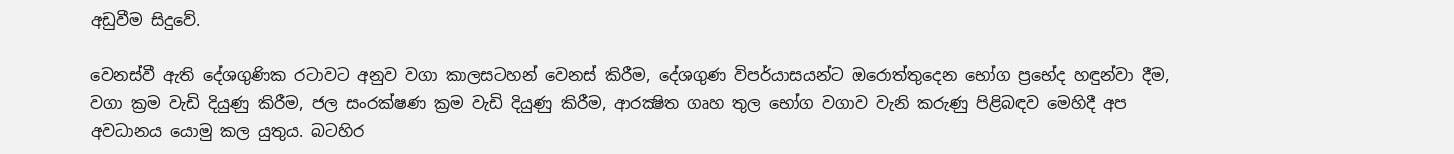අඩුවීම සිදුවේ.

වෙනස්වී ඇති දේශගුණික රටාවට අනුව වගා කාලසටහන් වෙනස් කිරීම, දේශගුණ විපර්යාසයන්ට ඔරොත්තුදෙන භෝග ප්‍රභේද හඳුන්වා දීම, වගා ක්‍රම වැඩි දියුණු කිරීම, ජල සංරක්ෂණ ක්‍රම වැඩි දියුණු කිරීම, ආරක්‍ෂිත ගෘහ තුල භෝග වගාව වැනි කරුණු පිළිබඳව මෙහිදී අප අවධානය යොමු කල යුතුය. බටහිර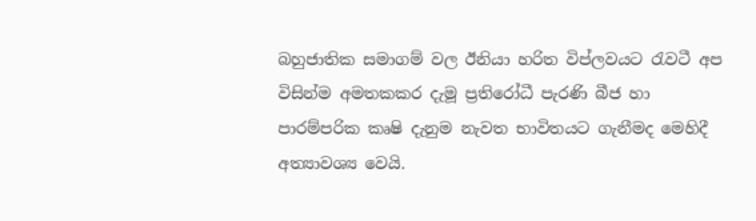බහුජාතික සමාගම් වල ඊනියා හරිත විප්ලවයට රැවටී අප විසින්ම අමතකකර දැමූ ප්‍රතිරෝධී පැරණි බීජ හා පාරම්පරික කෘෂි දැනුම නැවත භාවිතයට ගැනීමද මෙහිදී අත්‍යාවශ්‍ය වෙයි.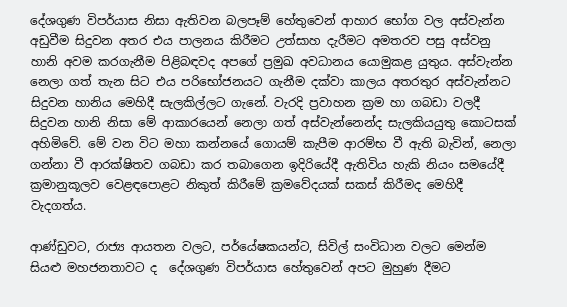දේශගුණ විපර්යාස නිසා ඇතිවන බලපෑම් හේතුවෙන් ආහාර භෝග වල අස්වැන්න අඩුවීම සිදුවන අතර එය පාලනය කිරීමට උත්සාහ දැරීමට අමතරව පසු අස්වනු හානි අවම කරගැනීම පිළිබඳවද අපගේ ප්‍රමුඛ අවධානය යොමුකළ යුතුය. අස්වැන්න නෙලා ගත් තැන සිට එය පරිභෝජනයට ගැනීම දක්වා කාලය අතරතුර අස්වැන්නට සිදුවන හානිය මෙහිදී සැලකිල්ලට ගැනේ. වැරදි ප්‍රවාහන ක්‍රම හා ගබඩා වලදී සිදුවන හානි නිසා මේ ආකාරයෙන් නෙලා ගත් අස්වැන්නෙන්ද සැලකියයුතු කොටසක් අහිමිවේ. මේ වන විට මහා කන්නයේ ගොයම් කැපීම ආරම්භ වී ඇති බැවින්, නෙලා ගන්නා වී ආරක්ෂිතව ගබඩා කර තබාගෙන ඉදිරියේදී ඇතිවිය හැකි නියං සමයේදී ක්‍රමානුකූලව වෙළඳපොළට නිකුත් කිරීමේ ක්‍රමවේදයක් සකස් කිරීමද මෙහිදී වැදගත්ය.

ආණ්ඩුවට, රාජ්‍ය ආයතන වලට, පර්යේෂකයන්ට, සිවිල් සංවිධාන වලට මෙන්ම සියළු මහජනතාවට ද  දේශගුණ විපර්යාස හේතුවෙන් අපට මුහුණ දීමට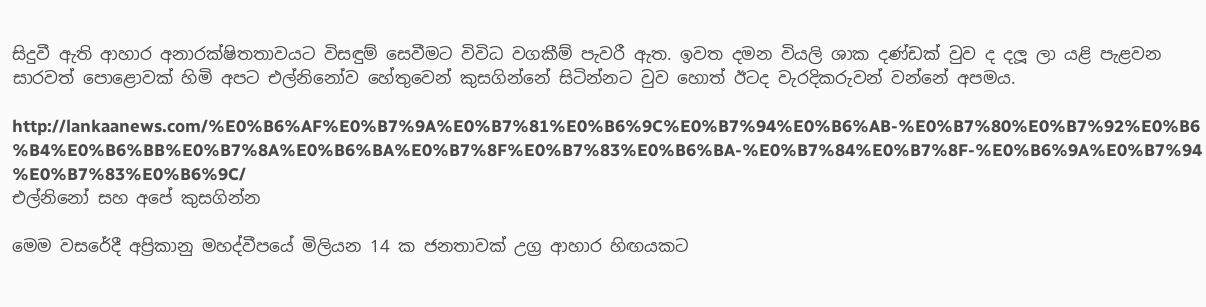සිදුවී ඇති ආහාර අනාරක්ෂිතතාවයට විසඳුම් සෙවීමට විවිධ වගකීම් පැවරී ඇත. ඉවත දමන වියලි ශාක දණ්ඩක් වුව ද දලූ ලා යළි පැළවන සාරවත් පොළොවක් හිමි අපට එල්නිනෝව හේතුවෙන් කුසගින්නේ සිටින්නට වුව හොත් ඊටද වැරදිකරුවන් වන්නේ අපමය.

http://lankaanews.com/%E0%B6%AF%E0%B7%9A%E0%B7%81%E0%B6%9C%E0%B7%94%E0%B6%AB-%E0%B7%80%E0%B7%92%E0%B6%B4%E0%B6%BB%E0%B7%8A%E0%B6%BA%E0%B7%8F%E0%B7%83%E0%B6%BA-%E0%B7%84%E0%B7%8F-%E0%B6%9A%E0%B7%94%E0%B7%83%E0%B6%9C/
එල්නිනෝ සහ අපේ කුසගින්න

මෙම වසරේදී අප්‍රිකානු මහද්වීපයේ මිලියන 14 ක ජනතාවක් උග්‍ර ආහාර හිඟයකට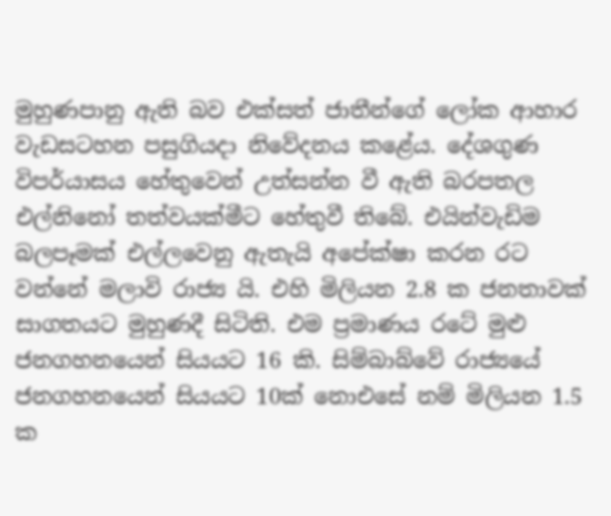මුහුණපානු ඇති බව එක්සත් ජාතීන්ගේ ලෝක ආහාර වැඩසටහන පසුගියදා නිවේදනය කළේය. දේශගුණ විපර්යාසය හේතුවෙන් උත්සන්න වී ඇති බරපතල එල්නිනෝ තත්වයක්මීට හේතුවී තිබේ. එයින්වැඩිම බලපෑමක් එල්ලවෙනු ඇතැයි අපේක්ෂා කරන රට වන්නේ මලාවි රාජ්‍ය යි. එහි මිලියන 2.8 ක ජනතාවක් සාගතයට මුහුණදී සිටිති. එම ප්‍රමාණය රටේ මුළු ජනගහනයෙන් සියයට 16 කි. සිම්බාබ්වේ රාජ්‍යයේ ජනගහනයෙන් සියයට 10ක් නොඑසේ නම් මිලියන 1.5 ක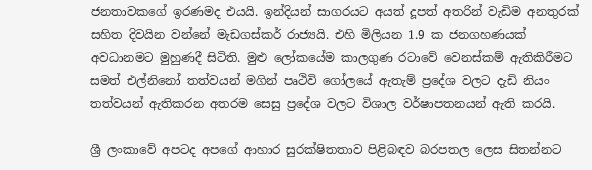ජනතාවකගේ ඉරණමද එයයි. ඉන්දියන් සාගරයට අයත් දූපත් අතරින් වැඩිම අනතුරක් සහිත දිවයින වන්නේ මැඩගස්කර් රාජ්‍යයි. එහි මිලියන 1.9 ක ජනගහණයක් අවධානමට මුහුණදී සිටිති. මුළු ලෝකයේම කාලගුණ රටාවේ වෙනස්කම් ඇතිකිරීමට සමත් එල්නිනෝ තත්වයන් මගින් පෘථිවි ගෝලයේ ඇතැම් ප්‍රදේශ වලට දැඩි නියං තත්වයන් ඇතිකරන අතරම සෙසු ප්‍රදේශ වලට විශාල වර්ෂාපතනයන් ඇති කරයි.

ශ්‍රී ලංකාවේ අපටද අපගේ ආහාර සුරක්ෂිතතාව පිළිබඳව බරපතල ලෙස සිතන්නට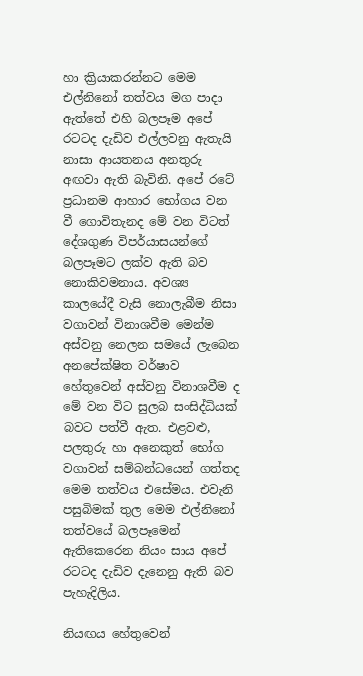හා ක්‍රියාකරන්නට මෙම එල්නිනෝ තත්වය මග පාදා ඇත්තේ එහි බලපෑම අපේ රටටද දැඩිව එල්ලවනු ඇතැයි නාසා ආයතනය අනතුරු අඟවා ඇති බැවිනි. අපේ රටේ ප්‍රධානම ආහාර භෝගය වන වී ගොවිතැනද මේ වන විටත් දේශගුණ විපර්යාසයන්ගේ බලපෑමට ලක්ව ඇති බව නොකිවමනාය. අවශ්‍ය කාලයේදී වැසි නොලැබීම නිසා වගාවන් විනාශවීම මෙන්ම අස්වනු නෙලන සමයේ ලැබෙන අනපේක්ෂිත වර්ෂාව හේතුවෙන් අස්වනු විනාශවීම ද මේ වන විට සුලබ සංසිද්ධියක් බවට පත්වී ඇත. එළවළු, පලතුරු හා අනෙකුත් භෝග වගාවන් සම්බන්ධයෙන් ගත්තද මෙම තත්වය එසේමය. එවැනි පසුබිමක් තුල මෙම එල්නිනෝ තත්වයේ බලපෑමෙන් ඇතිකෙරෙන නියං සාය අපේ රටටද දැඩිව දැනෙනු ඇති බව පැහැදිලිය.

නියඟය හේතුවෙන්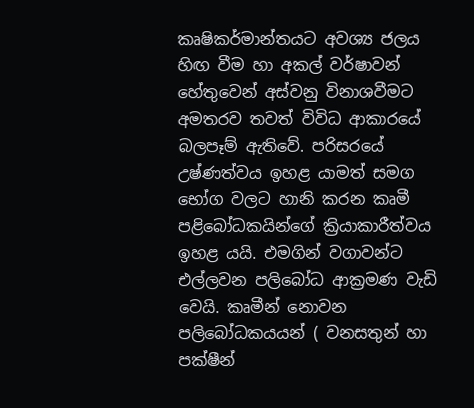කෘෂිකර්මාන්තයට අවශ්‍ය ජලය හිඟ වීම හා අකල් වර්ෂාවන් හේතුවෙන් අස්වනු විනාශවීමට අමතරව තවත් විවිධ ආකාරයේ බලපෑම් ඇතිවේ. පරිසරයේ උෂ්ණත්වය ඉහළ යාමත් සමග භෝග වලට හානි කරන කෘමී පළිබෝධකයින්ගේ ක්‍රියාකාරීත්වය ඉහළ යයි. එමගින් වගාවන්ට එල්ලවන පලිබෝධ ආක්‍රමණ වැඩි වෙයි. කෘමීන් නොවන පලිබෝධකයයන් ( වනසතුන් හා පක්ෂීන්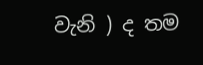වැනි ) ද තම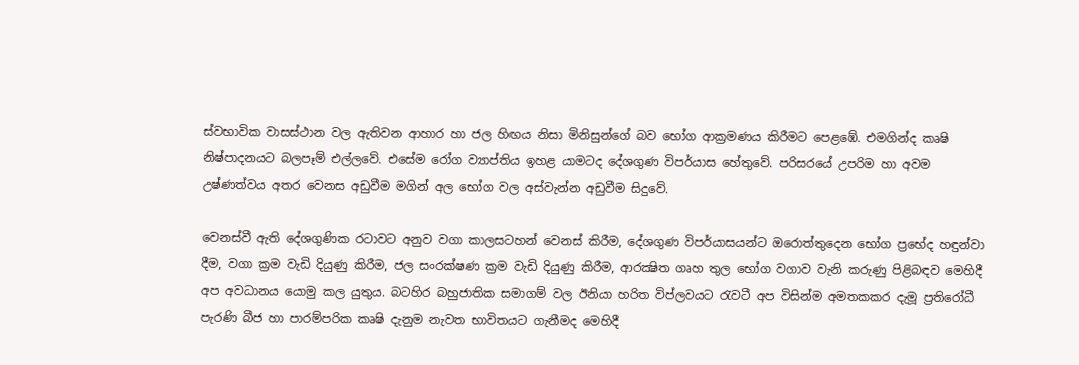ස්වභාවික වාසස්ථාන වල ඇතිවන ආහාර හා ජල හිඟය නිසා මිනිසුන්ගේ බව භෝග ආක්‍රමණය කිරීමට පෙළඹේ. එමගින්ද කෘෂි නිෂ්පාදනයට බලපෑම් එල්ලවේ. එසේම රෝග ව්‍යාප්තිය ඉහළ යාමටද දේශගුණ විපර්යාස හේතුවේ. පරිසරයේ උපරිම හා අවම උෂ්ණත්වය අතර වෙනස අඩුවීම මගින් අල භෝග වල අස්වැන්න අඩුවීම සිදුවේ.

වෙනස්වී ඇති දේශගුණික රටාවට අනුව වගා කාලසටහන් වෙනස් කිරීම, දේශගුණ විපර්යාසයන්ට ඔරොත්තුදෙන භෝග ප්‍රභේද හඳුන්වා දීම, වගා ක්‍රම වැඩි දියුණු කිරීම, ජල සංරක්ෂණ ක්‍රම වැඩි දියුණු කිරීම, ආරක්‍ෂිත ගෘහ තුල භෝග වගාව වැනි කරුණු පිළිබඳව මෙහිදී අප අවධානය යොමු කල යුතුය. බටහිර බහුජාතික සමාගම් වල ඊනියා හරිත විප්ලවයට රැවටී අප විසින්ම අමතකකර දැමූ ප්‍රතිරෝධී පැරණි බීජ හා පාරම්පරික කෘෂි දැනුම නැවත භාවිතයට ගැනීමද මෙහිදී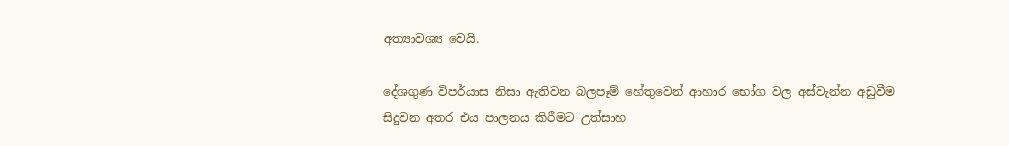අත්‍යාවශ්‍ය වෙයි.

දේශගුණ විපර්යාස නිසා ඇතිවන බලපෑම් හේතුවෙන් ආහාර භෝග වල අස්වැන්න අඩුවීම සිදුවන අතර එය පාලනය කිරීමට උත්සාහ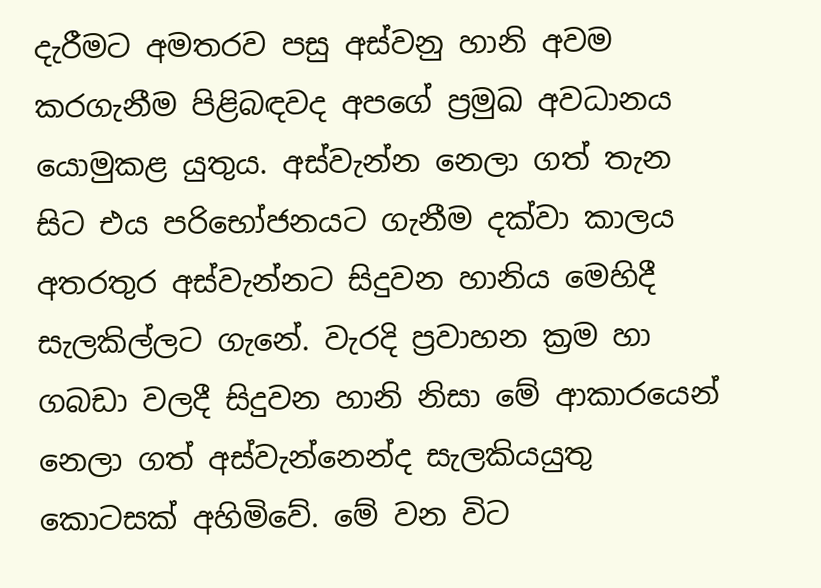දැරීමට අමතරව පසු අස්වනු හානි අවම කරගැනීම පිළිබඳවද අපගේ ප්‍රමුඛ අවධානය යොමුකළ යුතුය. අස්වැන්න නෙලා ගත් තැන සිට එය පරිභෝජනයට ගැනීම දක්වා කාලය අතරතුර අස්වැන්නට සිදුවන හානිය මෙහිදී සැලකිල්ලට ගැනේ. වැරදි ප්‍රවාහන ක්‍රම හා ගබඩා වලදී සිදුවන හානි නිසා මේ ආකාරයෙන් නෙලා ගත් අස්වැන්නෙන්ද සැලකියයුතු කොටසක් අහිමිවේ. මේ වන විට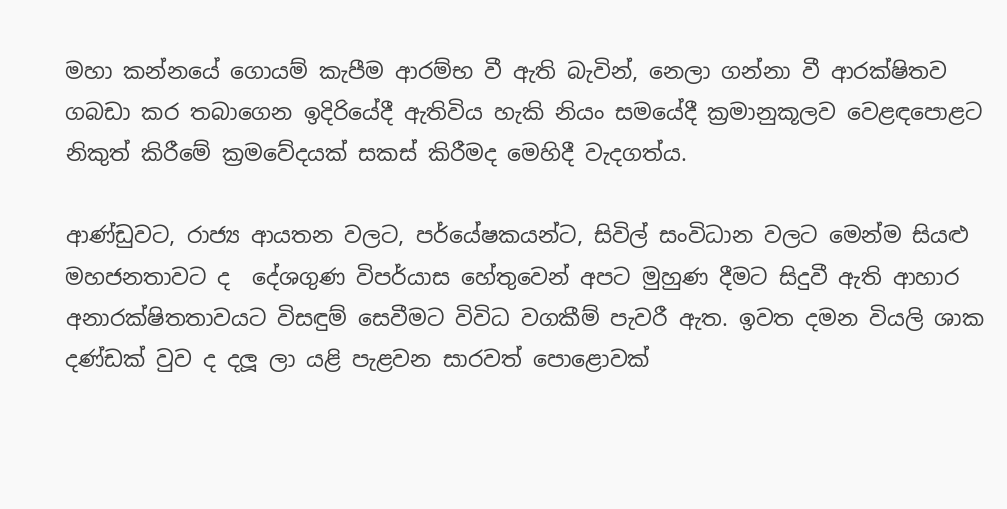මහා කන්නයේ ගොයම් කැපීම ආරම්භ වී ඇති බැවින්, නෙලා ගන්නා වී ආරක්ෂිතව ගබඩා කර තබාගෙන ඉදිරියේදී ඇතිවිය හැකි නියං සමයේදී ක්‍රමානුකූලව වෙළඳපොළට නිකුත් කිරීමේ ක්‍රමවේදයක් සකස් කිරීමද මෙහිදී වැදගත්ය.

ආණ්ඩුවට, රාජ්‍ය ආයතන වලට, පර්යේෂකයන්ට, සිවිල් සංවිධාන වලට මෙන්ම සියළු මහජනතාවට ද  දේශගුණ විපර්යාස හේතුවෙන් අපට මුහුණ දීමට සිදුවී ඇති ආහාර අනාරක්ෂිතතාවයට විසඳුම් සෙවීමට විවිධ වගකීම් පැවරී ඇත. ඉවත දමන වියලි ශාක දණ්ඩක් වුව ද දලූ ලා යළි පැළවන සාරවත් පොළොවක්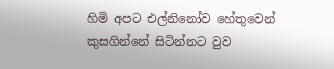හිමි අපට එල්නිනෝව හේතුවෙන් කුසගින්නේ සිටින්නට වුව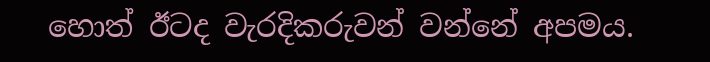හොත් ඊටද වැරදිකරුවන් වන්නේ අපමය.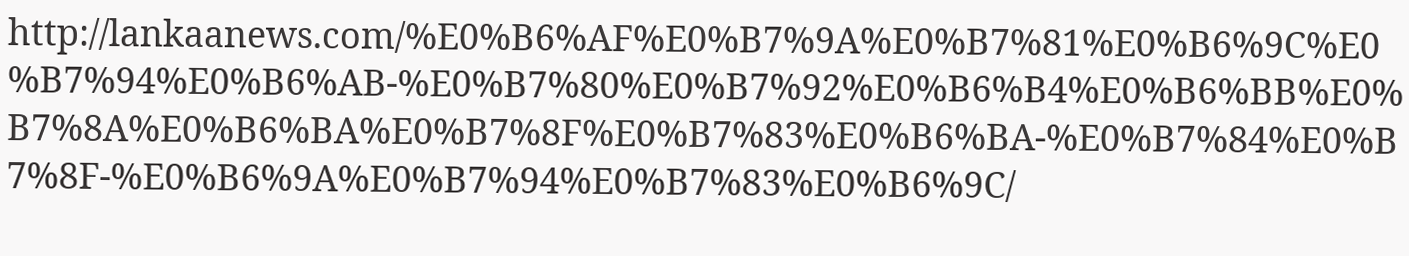http://lankaanews.com/%E0%B6%AF%E0%B7%9A%E0%B7%81%E0%B6%9C%E0%B7%94%E0%B6%AB-%E0%B7%80%E0%B7%92%E0%B6%B4%E0%B6%BB%E0%B7%8A%E0%B6%BA%E0%B7%8F%E0%B7%83%E0%B6%BA-%E0%B7%84%E0%B7%8F-%E0%B6%9A%E0%B7%94%E0%B7%83%E0%B6%9C/